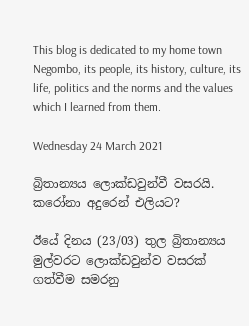This blog is dedicated to my home town Negombo, its people, its history, culture, its life, politics and the norms and the values which I learned from them.

Wednesday 24 March 2021

බ්‍රිතාන්‍යය ලොක්ඩවුන්වී වසරයි. කරෝනා අදුරෙන් එලියට?

ඊයේ දිනය (23/03) තුල බ්‍රිතාන්‍යය මුල්වරට ලොක්ඩවුන්ව වසරක් ගත්වීම සමරනු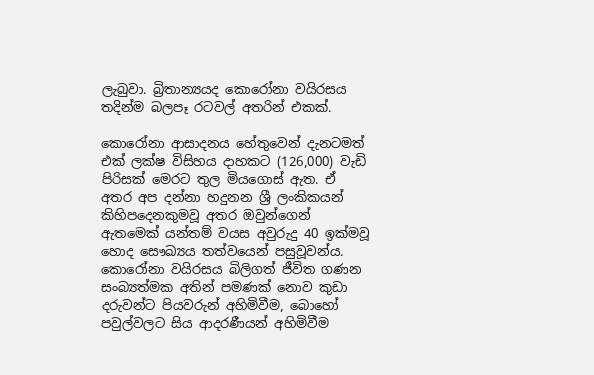ලැබුවා. බ්‍රිතාන්‍යයද කොරෝනා වයිරසය තදින්ම බලපෑ රටවල් අතරින් එකක්.

කොරෝනා ආසාදනය හේතුවෙන් දැනටමත් එක් ලක්ෂ විසිහය දාහකට (126,000) වැඩි පිරිසක් මෙරට තුල මියගොස් ඇත. ඒ අතර අප දන්නා හදුනන ශ්‍රී ලංකිකයන් කිහිපදෙනකුමවූ අතර ඔවුන්ගෙන් ඇතමෙක් යන්තම් වයස අවුරුදු 40 ඉක්මවූ හොද සෞඛ්‍යය තත්වයෙන් පසුවූවන්ය.
කොරෝනා වයිරසය බිලිගත් ජීවිත ගණන සංබ්‍යත්මක අතින් පමණක් නොව කුඩා දරුවන්ට පියවරුන් අහිමිවීම, බොහෝ පවුල්වලට සිය ආදරණීයන් අහිමිවීම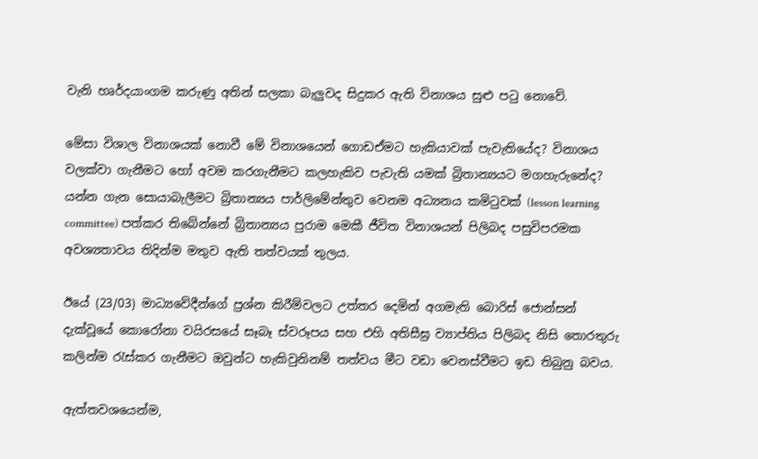වැනි හෘර්දයාංගම කරුණු අතින් සලකා බැලුවද සිදුකර ඇති විනාශය සුළු පටු නොවේ.

මේසා විශාල විනාශයක් නොවී මේ විනාශයෙන් ගොඩඒමට හැකියාවක් පැවැතියේද? විනාශය වලක්වා ගැනීමට හෝ අවම කරගැනීමට කලහැකිව පැවැති යමක් බ්‍රිතාන්‍යයට මගහැරුනේද? යන්න ගැන සොයාබැලීමට බ්‍රිතාන්‍යය පාර්ලිමේන්තුව වෙනම අධ්‍යනය කමිටුවක් (lesson learning committee) පත්කර තිබේන්නේ බ්‍රිතාන්‍යය පුරාම මෙකී ජීවිත විනාශයන් පිලිබද පසුවිපරමක අවශ්‍යතාවය තිදින්ම මතුව ඇති තත්වයක් තුලය.

ඊයේ (23/03) මාධ්‍යවේදීන්ගේ ප්‍රශ්න කිරීම්වලට උත්තර දෙමින් අගමැති බොරිස් ජොන්සන් දැක්වූයේ කොරෝනා වයිරසයේ සෑබෑ ස්වරූපය සහ එහි අතිසීඝ්‍ර ව්‍යාප්තිය පිලිබද නිසි තොරතුරු කලින්ම රැස්කර ගැනීමට ඔවුන්ට හැකිවුනිනම් තත්වය මීට වඩා වෙනස්වීමට ඉඩ තිබුනු බවය.

ඇත්තවශයෙන්ම,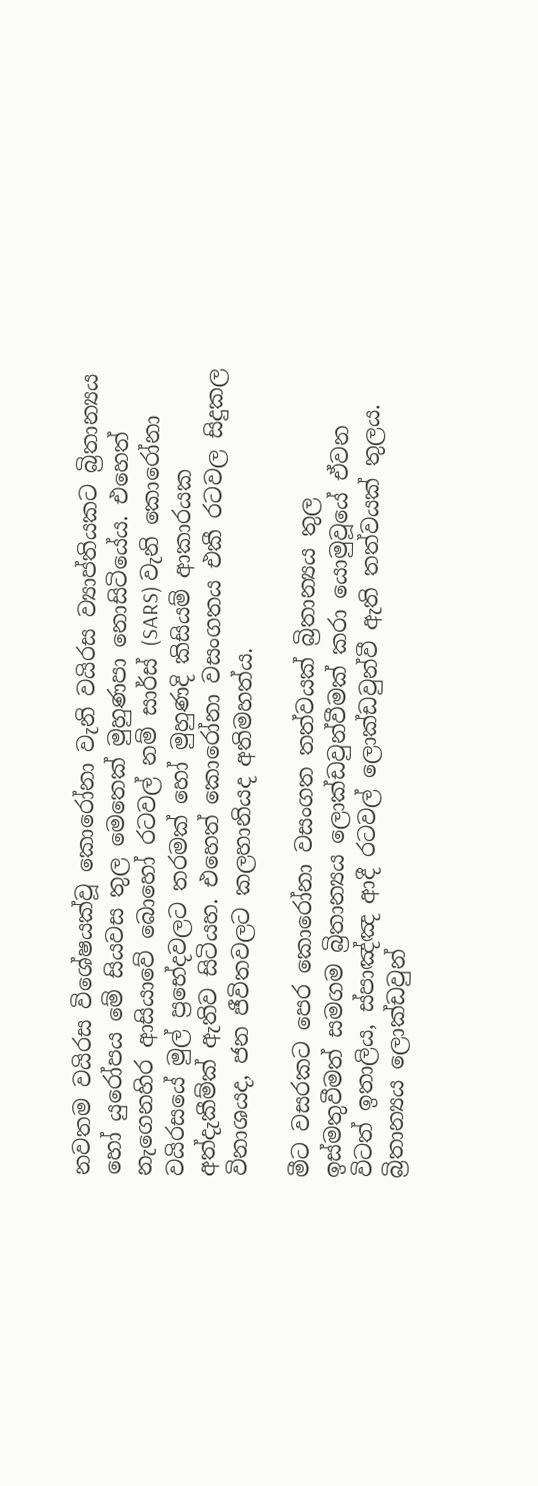නවතම වයිරස විශේෂයක්වූ කොරෝනා වැනි වයිරස ව්‍යාප්තියකට බ්‍රිතාන්‍යය හෝ යුරෝපය මේ සියවස තුල මෙතෙක් මුහුණපා නොසිටියේය. එහෙත් නැගෙනහිර ආසියාවේ බොහෝ රටවල් නම් සාර්ස් (SARS) වැනි කොරෝනා වයිරසයේ මුල් ප්‍රභේදවලට තරමක් හෝ මුහුණදි කිසියම් ආකාරයක අත්දැකීම්ක් ඇතිව සිටියහ. එහෙත් කොරෝනා වසංගතය එකී රටවල සිදුකල විනාශයද, ජන ජීවිතවලට කලහානියද අතිමහත්ය.

මීට වසරකට පෙර කොරෝනා වසංගත තත්වයක් බ්‍රිතාන්‍යය තුල ඉස්මතුවීමත් සමගම බ්‍රිතාන්‍යය ලොක්ඩවුන්වීමක් කරා යොමුවූයේ ඒවන විටත් ඉතාලිය, ස්පාඤ්ඤ ආදී රටවල් ලොක්ඩවුන්වී ඇති තත්වයක් තුලය. බ්‍රිතාන්‍යය ලොක්ඩවුන්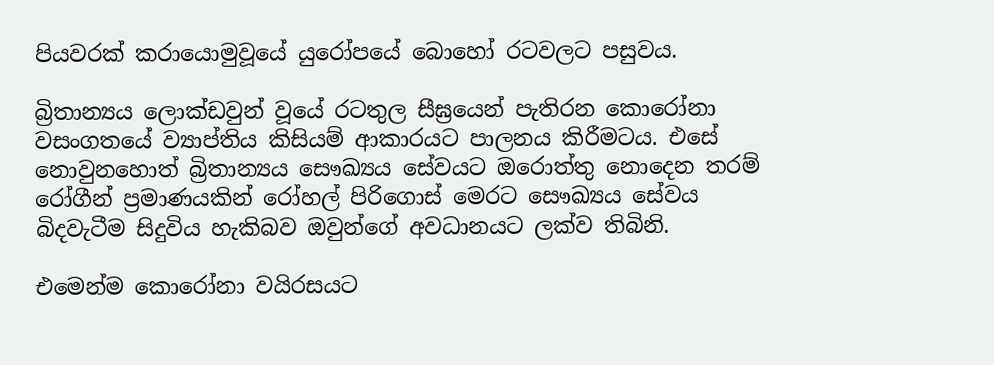පියවරක් කරායොමුවූයේ යුරෝපයේ බොහෝ රටවලට පසුවය.

බ්‍රිතාන්‍යය ලොක්ඩවුන් වූයේ රටතුල සීඝ්‍රයෙන් පැතිරන කොරෝනා වසංගතයේ ව්‍යාප්තිය කිසියම් ආකාරයට පාලනය කිරීමටය. එසේ නොවුනහොත් බ්‍රිතාන්‍යය සෞඛ්‍යය සේවයට ඔරොත්තු නොදෙන තරම් රෝගීන් ප්‍රමාණයකින් රෝහල් පිරිගොස් මෙරට සෞඛ්‍යය සේවය බිදවැටීම සිදුවිය හැකිබව ඔවුන්ගේ අවධානයට ලක්ව තිබිනි.

එමෙන්ම කොරෝනා වයිරසයට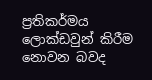ප්‍රතිකර්මය ලොක්ඩවුන් කිරීම නොවන බවද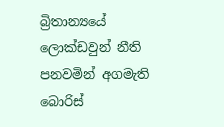බ්‍රිතාන්‍යයේ ලොක්ඩවුන් නීති පනවමින් අගමැති බොරිස්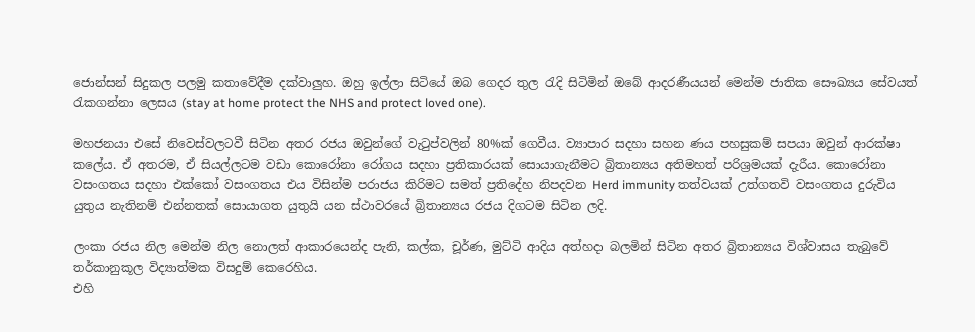ජොන්සන් සිදුකල පලමු කතාවේදීම දක්වාලුහ. ඔහු ඉල්ලා සිටියේ ඔබ ගෙදර තුල රැදි සිටිමින් ඔබේ ආදරණීයයන් මෙන්ම ජාතික සෞඛ්‍යය සේවයත් රැකගන්නා ලෙසය (stay at home protect the NHS and protect loved one).

මහජනයා එසේ නිවෙස්වලටවී සිටින අතර රජය ඔවුන්ගේ වැටුප්වලින් 80%ක් ගෙවීය. ව්‍යාපාර සදහා සහන ණය පහසුකම් සපයා ඔවුන් ආරක්ෂා කලේය. ඒ අතරම, ඒ සියල්ලටම වඩා කොරෝනා රෝගය සදහා ප්‍රතිකාරයක් සොයාගැනීමට බ්‍රිතාන්‍යය අතිමහත් පරිශ්‍රමයක් දැරීය. කොරෝනා වසංගතය සදහා එක්කෝ වසංගතය එය විසින්ම පරාජය කිරිමට සමත් ප්‍රතිදේහ නිපදවන Herd immunity තත්වයක් උත්ගතවි වසංගතය දුරුවිය යුතුය නැතිනම් එන්නතක් සොයාගත යුතුයි යන ස්ථාවරයේ බ්‍රිතාන්‍යය රජය දිගටම සිටින ලදි.

ලංකා රජය නිල මෙන්ම නිල නොලත් ආකාරයෙන්ද පැනි, කල්ක, චූර්ණ, මුට්ටි ආදිය අත්හදා බලමින් සිටින අතර බ්‍රිතාන්‍යය විශ්වාසය තැබුවේ තර්කානුකූල විද්‍යාත්මක විසදුම් කෙරෙහිය.
එහි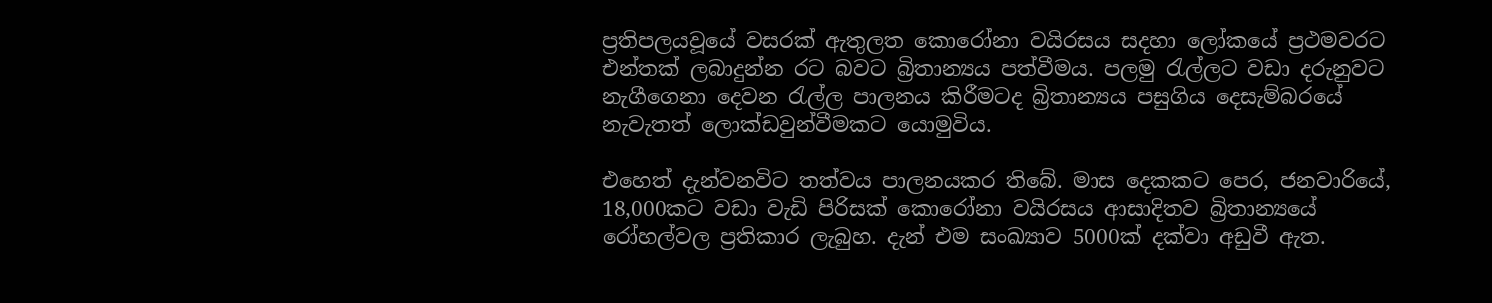ප්‍රතිපලයවූයේ වසරක් ඇතුලත කොරෝනා වයිරසය සදහා ලෝකයේ ප්‍රථමවරට එන්තක් ලබාදුන්න රට බවට බ්‍රිතාන්‍යය පත්වීමය. පලමු රැල්ලට වඩා දරුනුවට නැගීගෙනා දෙවන රැල්ල පාලනය කිරීමටද බ්‍රිතාන්‍යය පසුගිය දෙසැම්බරයේ නැවැතත් ලොක්ඩවුන්වීමකට යොමුවිය.

එහෙත් දැන්වනවිට තත්වය පාලනයකර තිබේ. මාස දෙකකට පෙර, ජනවාරියේ, 18,000කට වඩා වැඩි පිරිසක් කොරෝනා වයිරසය ආසාදිතව බ්‍රිතාන්‍යයේ රෝහල්වල ප්‍රතිකාර ලැබුහ. දැන් එම සංඛ්‍යාව 5000ක් දක්වා අඩුවී ඇත.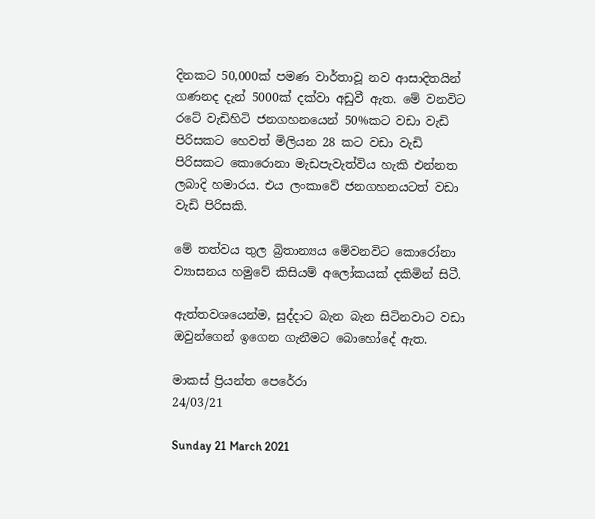දිනකට 50,000ක් පමණ වාර්තාවූ නව ආසාදිතයින් ගණනද දැන් 5000ක් දක්වා අඩුවී ඇත. මේ වනවිට රටේ වැඩිහිටි ජනගහනයෙන් 50%කට වඩා වැඩි පිරිසකට හෙවත් මිලියන 28 කට වඩා වැඩි පිරිසකට කොරොනා මැඩපැවැත්විය හැකි එන්නත ලබාදි හමාරය. එය ලංකාවේ ජනගහනයටත් වඩා වැඩි පිරිසකි.

මේ තත්වය තුල බ්‍රිතාන්‍යය මේවනවිට කොරෝනා ව්‍යාසනය හමුවේ කිසියම් අලෝකයක් දකිමින් සිටී.

ඇත්තවශයෙන්ම, සුද්දාට බැන බැන සිටිනවාට වඩා ඔවුන්ගෙන් ඉගෙන ගැනීමට බොහෝදේ ඇත.

මාකස් ප්‍රියන්ත පෙරේරා
24/03/21

Sunday 21 March 2021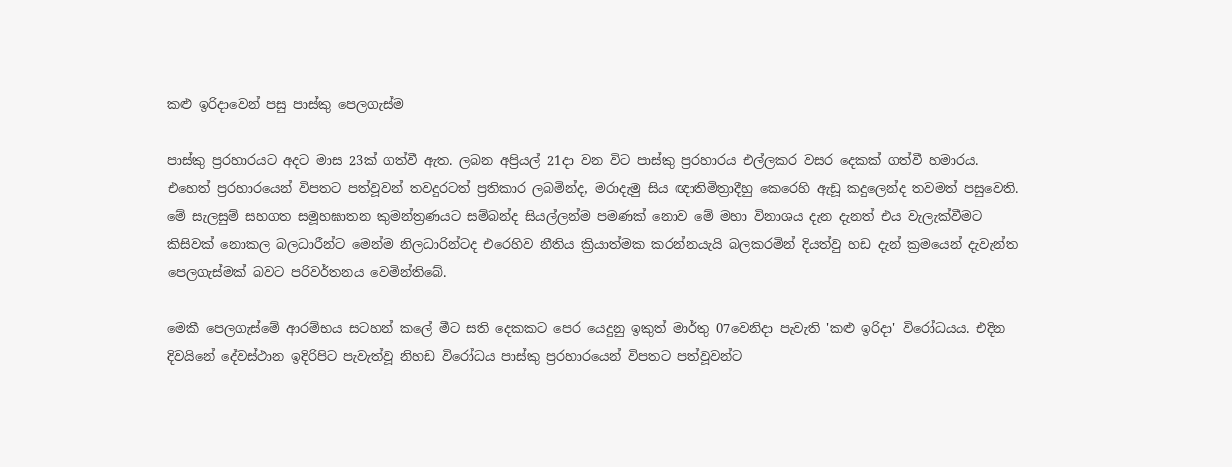කළු ඉරිදාවෙන් පසු පාස්කු පෙලගැස්ම

පාස්කු ප්‍රරහාරයට අදට මාස 23ක් ගත්වී ඇත. ලබන අප්‍රියල් 21දා වන විට පාස්කු ප්‍රරහාරය එල්ලකර වසර දෙකක් ගත්වී හමාරය. එහෙත් ප්‍රරහාරයෙන් විපතට පත්වූවන් තවදුරටත් ප්‍රතිකාර ලබමින්ද, මරාදැමු සිය ඥාතිමිත්‍රාදීහු කෙරෙහි ඇඩූ කදුලෙන්ද තවමත් පසුවෙති. මේ සැලසුම් සහගත සමූහඝාතන කුමන්ත්‍රණයට සම්බන්ද සියල්ලන්ම පමණක් නොව මේ මහා විනාශය දැන දැනත් එය වැලැක්වීමට කිසිවක් නොකල බලධාරීන්ට මෙන්ම නිලධාරින්ටද එරෙහිව නීතිය ක්‍රියාත්මක කරන්නයැයි බලකරමින් දියත්වු හඩ දැන් ක්‍රමයෙන් දැවැන්ත පෙලගැස්මක් බවට පරිවර්තනය වෙමින්තිබේ.

මෙකී පෙලගැස්මේ ආරම්භය සටහන් කලේ මීට සති දෙකකට පෙර යෙදුනු ඉකුත් මාර්තු 07වෙනිදා පැවැති 'කළු ඉරිදා' විරෝධයය. එදින දිවයිනේ දේවස්ථාන ඉදිරිපිට පැවැත්වූ නිහඩ විරෝධය පාස්කු ප්‍රරහාරයෙන් විපතට පත්වූවන්ට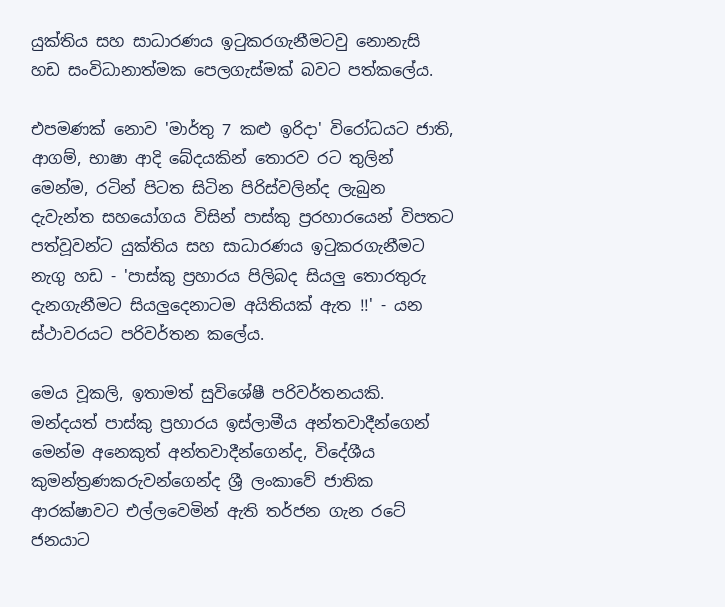යුක්තිය සහ සාධාරණය ඉටුකරගැනීමටවු නොනැසි හඩ සංවිධානාත්මක පෙලගැස්මක් බවට පත්කලේය.

එපමණක් නොව 'මාර්තු 7 කළු ඉරිදා' විරෝධයට ජාති, ආගම්, භාෂා ආදි බේදයකින් තොරව රට තුලින් මෙන්ම, රටින් පිටත සිටින පිරිස්වලින්ද ලැබුන දැවැන්ත සහයෝගය විසින් පාස්කු ප්‍රරහාරයෙන් විපතට පත්වූවන්ට යුක්තිය සහ සාධාරණය ඉටුකරගැනීමට නැගු හඩ - 'පාස්කු ප්‍රහාරය පිලිබද සියලු තොරතුරු දැනගැනීමට සියලුදෙනාටම අයිතියක් ඇත !!' - යන ස්ථාවරයට පරිවර්තන කලේය.

මෙය වූකලි, ඉතාමත් සුවිශේෂී පරිවර්තනයකි. මන්දයත් පාස්කු ප්‍රහාරය ඉස්ලාමීය අන්තවාදීන්ගෙන් මෙන්ම අනෙකුත් අන්තවාදීන්ගෙන්ද, විදේශීය කුමන්ත්‍රණකරුවන්ගෙන්ද ශ්‍රී ලංකාවේ ජාතික ආරක්ෂාවට එල්ලවෙමින් ඇති තර්ජන ගැන රටේ ජනයාට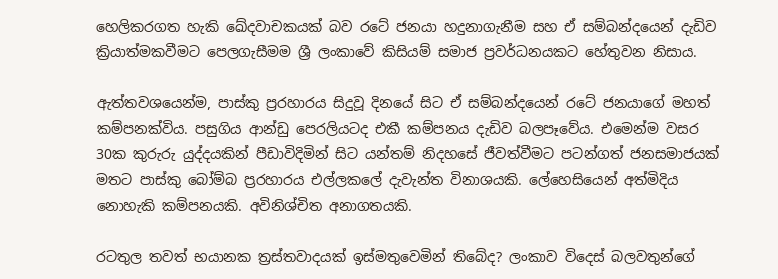හෙලිකරගත හැකි ඛේදවාචකයක් බව රටේ ජනයා හදුනාගැනීම සහ ඒ සම්බන්දයෙන් දැඩිව ක්‍රියාත්මකවීමට පෙලගැසීමම ශ්‍රී ලංකාවේ කිසියම් සමාජ ප්‍රවර්ධනයකට හේතුවන නිසාය.

ඇත්තවශයෙන්ම, පාස්කු ප්‍රරහාරය සිදුවූ දිනයේ සිට ඒ සම්බන්දයෙන් රටේ ජනයාගේ මහත් කම්පනක්විය. පසුගිය ආන්ඩු පෙරලියටද එකී කම්පනය දැඩිව බලපෑවේය. එමෙන්ම වසර 30ක කුරුරු යුද්දයකින් පීඩාවිදිමින් සිට යන්තම් නිදහසේ ජීවත්වීමට පටන්ගත් ජනසමාජයක් මතට පාස්කු බෝම්බ ප්‍රරහාරය එල්ලකලේ දැවැන්ත විනාශයකි. ලේහෙසියෙන් අත්මිදිය නොහැකි කම්පනයකි. අවිනිශ්චිත අනාගතයකි.

රටතුල තවත් භයානක ත්‍රස්තවාදයක් ඉස්මතුවෙමින් තිබේද? ලංකාව විදෙස් බලවතුන්ගේ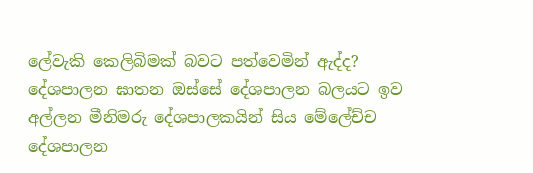ලේවැකි කෙලිබිමක් බවට පත්වෙමින් ඇද්ද? දේශපාලන ඝාතන ඔස්සේ දේශපාලන බලයට ඉව අල්ලන මීනිමරු දේශපාලකයින් සිය මේලේච්ච දේශපාලන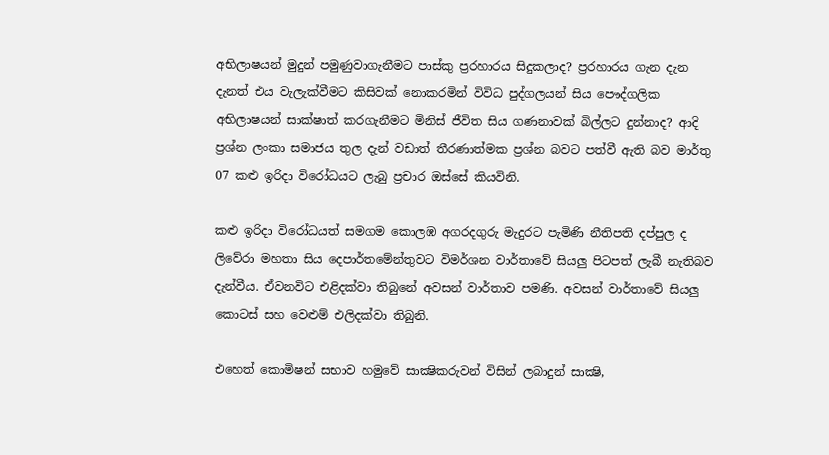අභිලාෂයන් මුදුන් පමුණුවාගැනීමට පාස්කු ප්‍රරහාරය සිදුකලාද? ප්‍රරහාරය ගැන දැන දැනත් එය වැලැක්වීමට කිසිවක් නොකරමින් විවිධ පුද්ගලයන් සිය පෞද්ගලික අභිලාෂයන් සාක්ෂාත් කරගැනීමට මිනිස් ජීවිත සිය ගණනාවක් බිල්ලට දුන්නාද? ආදි ප්‍රශ්න ලංකා සමාජය තුල දැන් වඩාත් තීරණාත්මක ප්‍රශ්න බවට පත්වී ඇති බව මාර්තු 07 කළු ඉරිදා විරෝධයට ලැබු ප්‍රචාර ඔස්සේ කියවිනි.

කළු ඉරිදා විරෝධයත් සමගම කොලඹ අගරදගුරු මැදුරට පැමිණි නීතිපති දප්පුල ද ලිවේරා මහතා සිය දෙපාර්තමේන්තුවට විමර්ශන වාර්තාවේ සියලු පිටපත් ලැබී නැතිබව දැන්වීය. ඒවනවිට එළිදක්වා තිබුනේ අවසන් වාර්තාව පමණි. අවසන් වාර්තාවේ සියලු කොටස් සහ වෙළුම් එලිදක්වා තිබුනි.

එහෙත් කොමිෂන් සභාව හමුවේ සාක්‍ෂිකරුවන් විසින් ලබාදුන් සාක්‍ෂි,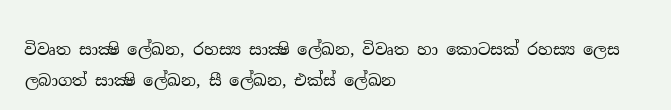විවෘත සාක්‍ෂි ලේඛන, රහස්‍ය සාක්‍ෂි ලේඛන, විවෘත හා කොටසක් රහස්‍ය ලෙස ලබාගත් සාක්‍ෂි ලේඛන, සී ලේඛන, එක්ස් ලේඛන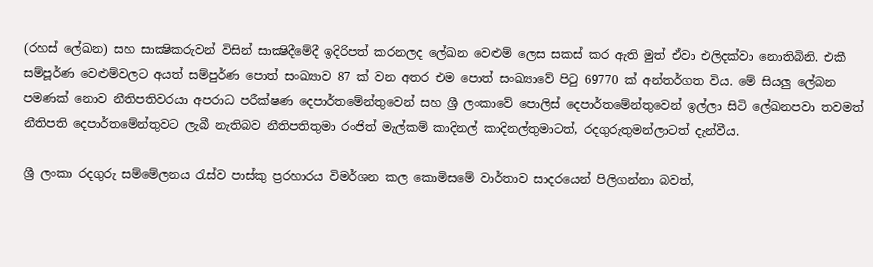(රහස් ලේඛන) සහ සාක්‍ෂිකරුවන් විසින් සාක්‍ෂිදීමේදී ඉදිරිපත් කරනලද ලේඛන වෙළුම් ලෙස සකස් කර ඇති මුත් ඒවා එලිදක්වා නොතිබිනි. එකී සම්පූර්ණ වෙළුම්වලට අයත් සම්පුර්ණ පොත් සංඛ්‍යාව 87 ක් වන අතර එම පොත් සංඛ්‍යාවේ පිටු 69770 ක් අන්තර්ගත විය. මේ සියලු ලේබන පමණක් නොව නීතිපතිවරයා අපරාධ පරීක්ෂණ දෙපාර්තමේන්තුවෙන් සහ ශ්‍රී ලංකාවේ පොලිස් දෙපාර්තමේන්තුවෙන් ඉල්ලා සිටි ලේඛනපවා තවමත් නීතිපති දෙපාර්තමේන්තුවට ලැබී නැතිබව නීතිපතිතුමා රංජිත් මැල්කම් කාදිනල් කාදිනල්තුමාටත්, රදගුරුතුමන්ලාටත් දැන්වීය.

ශ්‍රී ලංකා රදගුරු සම්මේලනය රැස්ව පාස්කු ප්‍රරහාරය විමර්ශන කල කොමිසමේ වාර්තාව සාදරයෙන් පිලිගන්නා බවත්,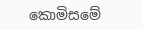කොමිසමේ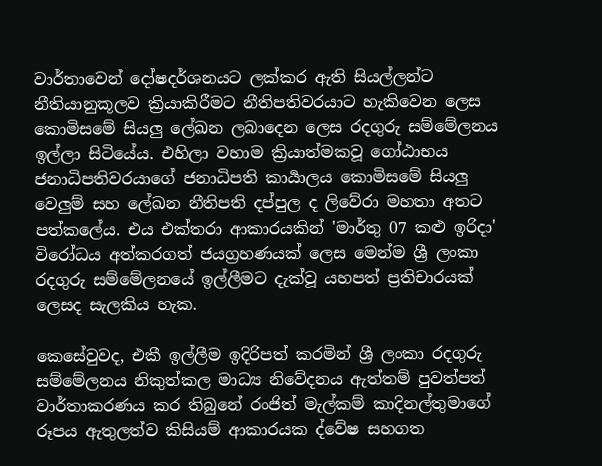වාර්තාවෙන් දෝෂදර්ශනයට ලක්කර ඇති සියල්ලන්ට නීතියානුකූලව ක්‍රියාකිරීමට නීතිපතිවරයාට හැකිවෙන ලෙස කොමිසමේ සියලු ලේඛන ලබාදෙන ලෙස රදගුරු සම්මේලනය ඉල්ලා සිටියේය. එහිලා වහාම ක්‍රියාත්මකවූ ගෝඨාභය ජනාධිපතිවරයාගේ ජනාධිපති කාර්‍යාලය කොමිසමේ සියලු වෙලුම් සහ ලේඛන නීතිපති දප්පුල ද ලිවේරා මහතා අතට පත්කලේය. එය එක්තරා ආකාරයකින් 'මාර්තු 07 කළු ඉරිදා' විරෝධය අත්කරගත් ජයග්‍රහණයක් ලෙස මෙන්ම ශ්‍රී ලංකා රදගුරු සම්මේලනයේ ඉල්ලීමට දැක්වූ යහපත් ප්‍රතිචාරයක් ලෙසද සැලකිය හැක.

කෙසේවුවද, එකී ඉල්ලීම ඉදිරිපත් කරමින් ශ්‍රී ලංකා රදගුරු සම්මේලනය නිකුත්කල මාධ්‍ය නිවේදනය ඇත්තම් පුවත්පත් වාර්තාකරණය කර තිබුනේ රංජිත් මැල්කම් කාදිනල්තුමාගේ රූපය ඇතුලත්ව කිසියම් ආකාරයක ද්වේෂ සහගත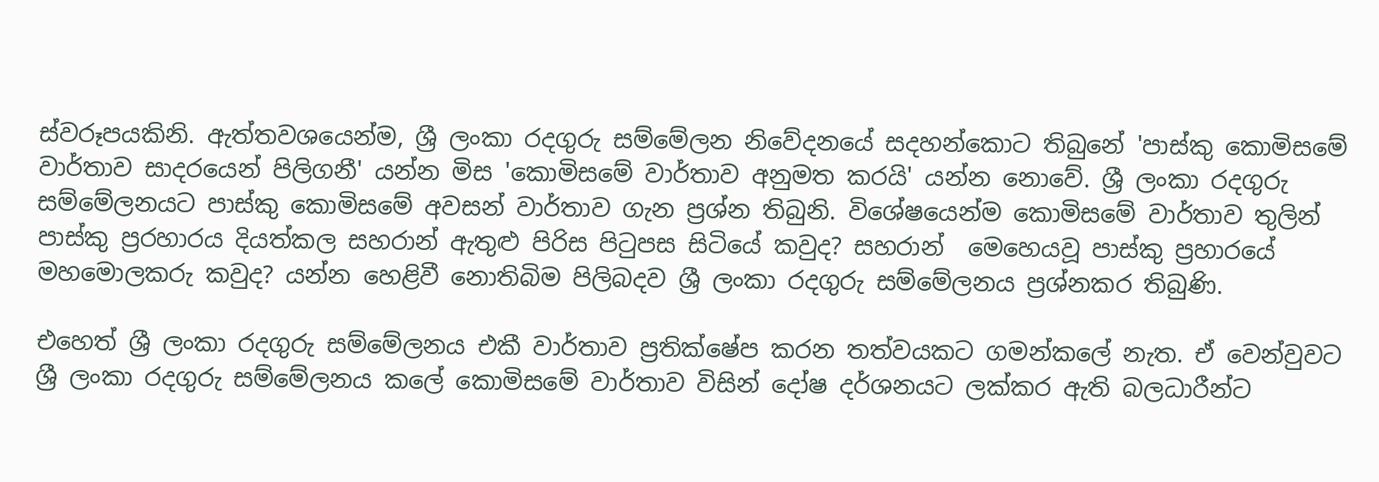ස්වරූපයකිනි. ඇත්තවශයෙන්ම, ශ්‍රී ලංකා රදගුරු සම්මේලන නිවේදනයේ සදහන්කොට තිබුනේ 'පාස්කු කොමිසමේ වාර්තාව සාදරයෙන් පිලිගනී' යන්න මිස 'කොමිසමේ වාර්තාව අනුමත කරයි' යන්න නොවේ. ශ්‍රී ලංකා රදගුරු සම්මේලනයට පාස්කු කොමිසමේ අවසන් වාර්තාව ගැන ප්‍රශ්න තිබුනි. විශේෂයෙන්ම කොමිසමේ වාර්තාව තුලින් පාස්කු ප්‍රරහාරය දියත්කල සහරාන් ඇතුළු පිරිස පිටුපස සිටියේ කවුද? සහරාන්  මෙහෙයවූ පාස්කු ප්‍රහාරයේ මහමොලකරු කවුද? යන්න හෙළිවී නොතිබිම පිලිබදව ශ්‍රී ලංකා රදගුරු සම්මේලනය ප්‍රශ්නකර තිබුණි.

එහෙත් ශ්‍රී ලංකා රදගුරු සම්මේලනය එකී වාර්තාව ප්‍රතික්ෂේප කරන තත්වයකට ගමන්කලේ නැත. ඒ වෙන්වුවට ශ්‍රී ලංකා රදගුරු සම්මේලනය කලේ කොමිසමේ වාර්තාව විසින් දෝෂ දර්ශනයට ලක්කර ඇති බලධාරීන්ට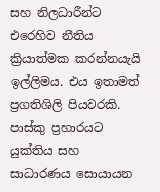සහ නිලධාරීන්ට එරෙහිව නීතිය ක්‍රියාත්මක කරන්නයැයි ඉල්ලිමය. එය ඉතාමත් ප්‍රගතිශිලි පියවරකි. පාස්කු ප්‍රහාරයට යුක්තිය සහ සාධාරණය සොයායන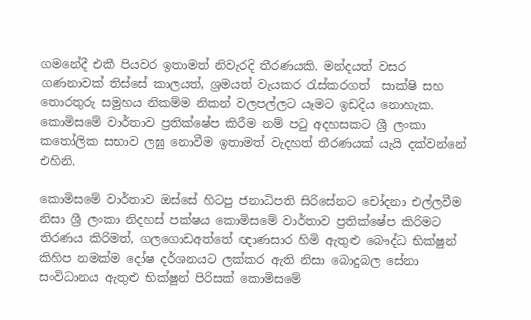ගමනේදී එකී පියවර ඉතාමත් නිවැරදි තීරණයකි. මන්දයත් වසර ගණනාවක් තිස්සේ කාලයත්, ශ්‍රමයත් වැයකර රැස්කරගත්  සාක්ෂි සහ තොරතුරු සමුහය නිකම්ම නිකන් වලපල්ලට යෑමට ඉඩදිය නොහැක. කොමිසමේ වාර්තාව ප්‍රතික්ෂේප කිරීම නම් පටු අදහසකට ශ්‍රී ලංකා කතෝලික සභාව ලඝු නොවීම ඉතාමත් වැදහත් තීරණයක් යැයි දක්වන්නේ එහිනි.

කොමිසමේ වාර්තාව ඔස්සේ හිටපු ජනාධිපති සිරිසේනට චෝදනා එල්ලවීම නිසා ශ්‍රී ලංකා නිදහස් පක්ෂය කොමිසමේ වාර්තාව ප්‍රතික්ෂේප කිරිමට තිරණය කිරිමත්, ගලගොඩඅත්තේ ඥාණසාර හිමි ඇතුළු බෞද්ධ භික්ෂුන් කිහිප නමක්ම දෝෂ දර්ශනයට ලක්කර ඇති නිසා බොදුබල සේනා සංවිධානය ඇතුළු භික්ෂුන් පිරිසක් කොමිසමේ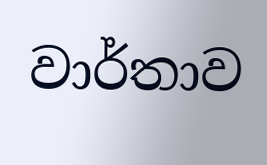වාර්තාව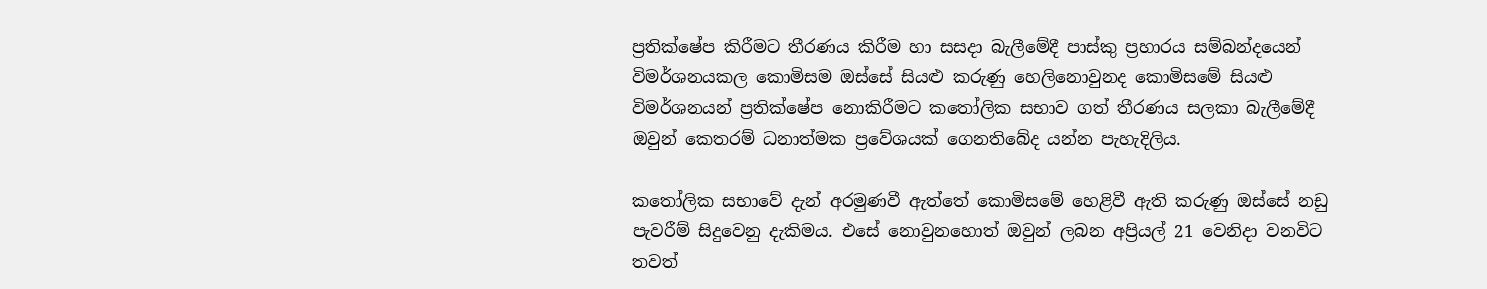ප්‍රතික්ෂේප කිරීමට තීරණය කිරීම හා සසදා බැලීමේදී පාස්කු ප්‍රහාරය සම්බන්දයෙන් විමර්ශනයකල කොමිසම ඔස්සේ සියළු කරුණු හෙලිනොවුනද කොමිසමේ සියළු විමර්ශනයන් ප්‍රතික්ෂේප නොකිරීමට කතෝලික සභාව ගත් තීරණය සලකා බැලීමේදී ඔවුන් කෙතරම් ධනාත්මක ප්‍රවේශයක් ගෙනතිබේද යන්න පැහැදිලිය.

කතෝලික සභාවේ දැන් අරමුණවී ඇත්තේ කොමිසමේ හෙළිවී ඇති කරුණු ඔස්සේ නඩු පැවරීම් සිදුවෙනු දැකිමය. එසේ නොවුනහොත් ඔවුන් ලබන අප්‍රියල් 21 වෙනිදා වනවිට තවත්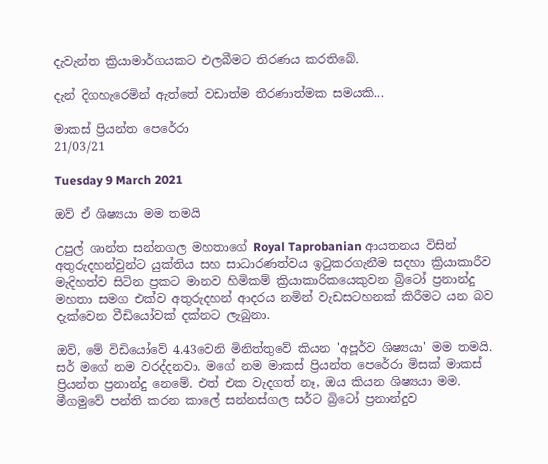දැවැන්ත ක්‍රියාමාර්ගයකට එලබීමට තිරණය කරතිබේ.

දැන් දිගහැරෙමින් ඇත්තේ වඩාත්ම තීරණාත්මක සමයකි...

මාකස් ප්‍රියන්ත පෙරේරා
21/03/21

Tuesday 9 March 2021

ඔව් ඒ ශිෂ්‍යයා මම තමයි

උපුල් ශාන්ත සන්නගල මහතාගේ Royal Taprobanian ආයතනය විසින් අතුරුදහන්වුන්ට යුක්තිය සහ සාධාරණත්වය ඉටුකරගැනීම සදහා ක්‍රියාකාරීව මැදිහත්ව සිටින ප්‍රකට මානව හිමිකම් ක්‍රියාකාරිකයෙකුවන බ්‍රිටෝ ප්‍රනාන්දු මහතා සමග එක්ව අතුරුදහන් ආදරය නමින් වැඩසටහනක් කිරීමට යන බව දැක්වෙන වීඩියෝවක් දක්නට ලැබුනා.

ඔව්, මේ විඩියෝවේ 4.43වෙනි මිනිත්තුවේ කියන 'අපූර්ව ශිෂ්‍යයා' මම තමයි. සර් මගේ නම වරද්දනවා. මගේ නම මාකස් ප්‍රියන්ත පෙරේරා මිසක් මාකස් ප්‍රියන්ත ප්‍රනාන්දු නෙමේ. එත් එක වැදගත් නෑ, ඔය කියන ශිෂ්‍යයා මම. මීගමුවේ පන්ති කරන කාලේ සන්නස්ගල සර්ට බ්‍රිටෝ ප්‍රනාන්දුව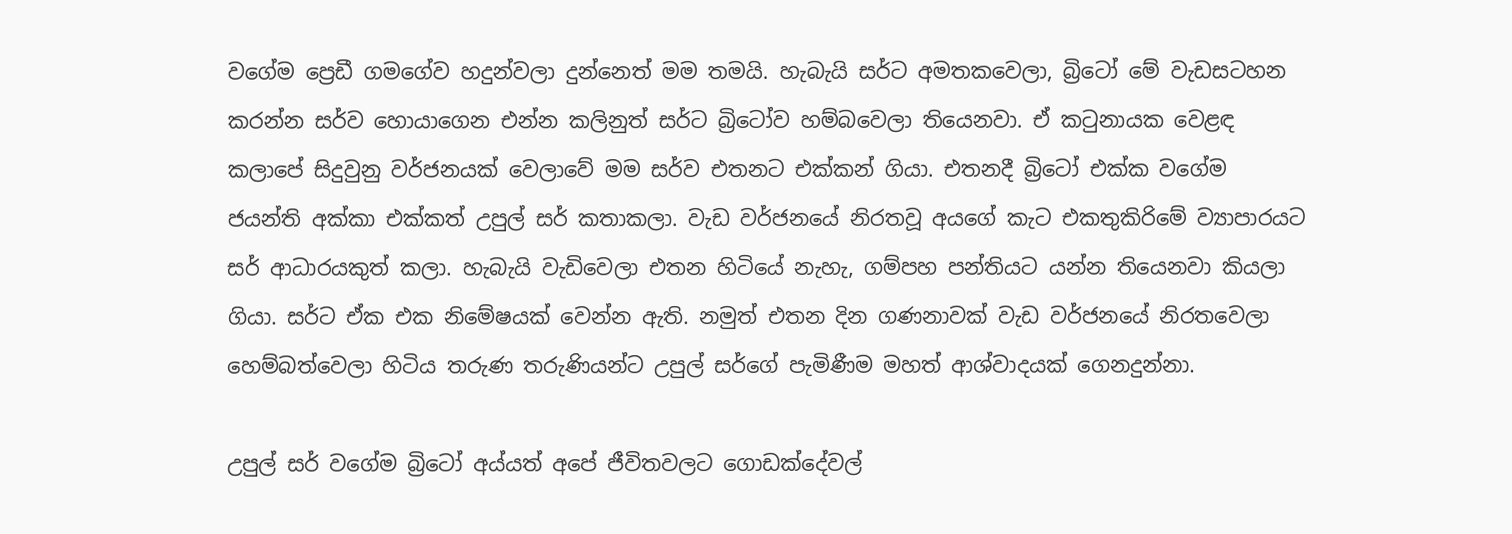වගේම ප්‍රෙඩී ගමගේව හදුන්වලා දුන්නෙත් මම තමයි. හැබැයි සර්ට අමතකවෙලා, බ්‍රිටෝ මේ වැඩසටහන කරන්න සර්ව හොයාගෙන එන්න කලිනුත් සර්ට බ්‍රිටෝව හම්බවෙලා තියෙනවා. ඒ කටුනායක වෙළඳ කලාපේ සිදුවුනු වර්ජනයක් වෙලාවේ මම සර්ව එතනට එක්කන් ගියා. එතනදී බ්‍රිටෝ එක්ක වගේම ජයන්ති අක්කා එක්කත් උපුල් සර් කතාකලා. වැඩ වර්ජනයේ නිරතවූ අයගේ කැට එකතුකිරිමේ ව්‍යාපාරයට සර් ආධාරයකුත් කලා. හැබැයි වැඩිවෙලා එතන හිටියේ නැහැ, ගම්පහ පන්තියට යන්න තියෙනවා කියලා ගියා. සර්ට ඒක එක නිමේෂයක් වෙන්න ඇති. නමුත් එතන දින ගණනාවක් වැඩ වර්ජනයේ නිරතවෙලා හෙම්බත්වෙලා හිටිය තරුණ තරුණියන්ට උපුල් සර්ගේ පැමිණීම මහත් ආශ්වාදයක් ගෙනදුන්නා.

උපුල් සර් වගේම බ්‍රිටෝ අය්යත් අපේ ජීවිතවලට ගොඩක්දේවල්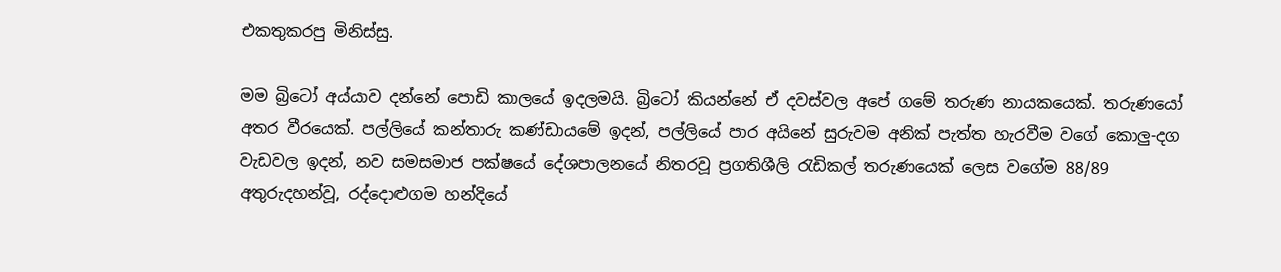එකතුකරපු මිනිස්සු.

මම බ්‍රිටෝ අය්යාව දන්නේ පොඩි කාලයේ ඉදලමයි. බ්‍රිටෝ කියන්නේ ඒ දවස්වල අපේ ගමේ තරුණ නායකයෙක්. තරුණයෝ අතර වීරයෙක්. පල්ලියේ කන්තාරු කණ්ඩායමේ ඉදන්, පල්ලියේ පාර අයිනේ සුරුවම අනික් පැත්ත හැරවීම වගේ කොලු-දග වැඩවල ඉදන්, නව සමසමාජ පක්ෂයේ දේශපාලනයේ නිතරවූ ප්‍රගතිශීලි රැඩිකල් තරුණයෙක් ලෙස වගේම 88/89 අතුරුදහන්වූ, රද්දොළුගම හන්දියේ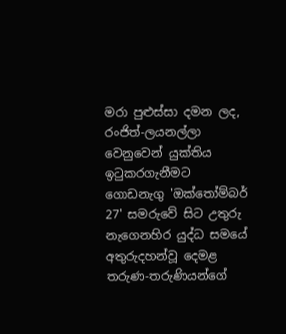මරා පුළුස්සා දමන ලද, රංජිත්-ලයනල්ලා වෙනුවෙන් යුක්තිය ඉටුකරගැනීමට ගොඩනැගු 'ඔක්තෝම්බර් 27' සමරුවේ සිට උතුරු නැගෙනහිර යුද්ධ සමයේ අතුරුදහන්වූ දෙමළ තරුණ-තරුණියන්ගේ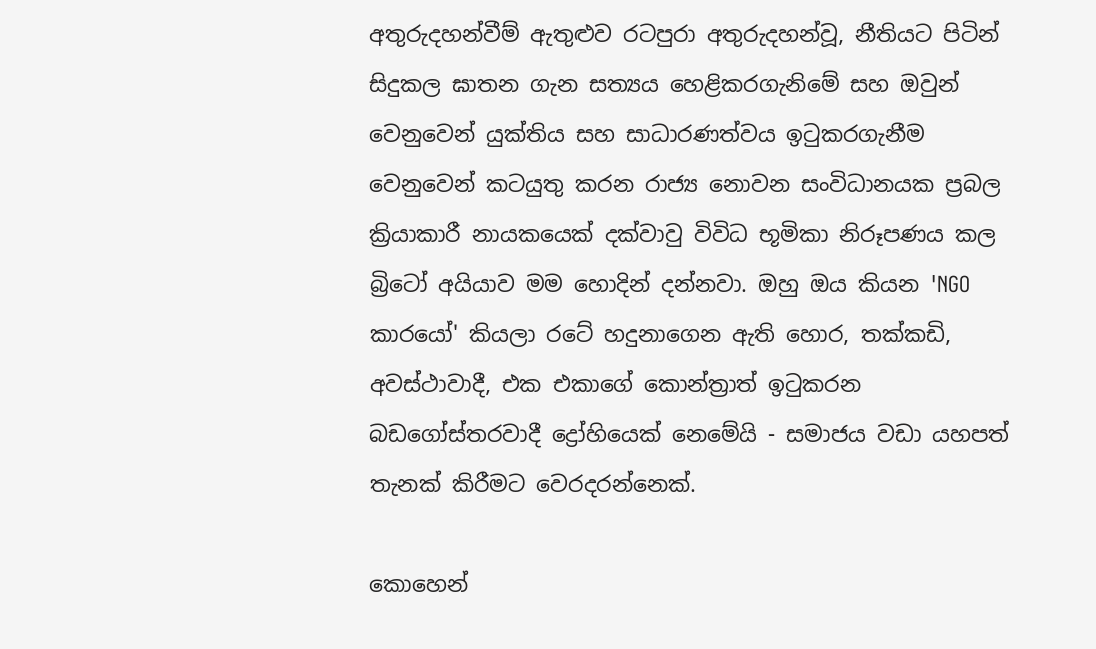අතුරුදහන්වීම් ඇතුළුව රටපුරා අතුරුදහන්වූ, නීතියට පිටින් සිදුකල ඝාතන ගැන සත්‍යය හෙළිකරගැනිමේ සහ ඔවුන් වෙනුවෙන් යුක්තිය සහ සාධාරණත්වය ඉටුකරගැනීම වෙනුවෙන් කටයුතු කරන රාජ්‍ය නොවන සංවිධානයක ප්‍රබල ක්‍රියාකාරී නායකයෙක් දක්වාවු විවිධ භූමිකා නිරූපණය කල බ්‍රිටෝ අයියාව මම හොදින් දන්නවා. ඔහු ඔය කියන 'NGO කාරයෝ' කියලා රටේ හදුනාගෙන ඇති හොර, තක්කඩි, අවස්ථාවාදී, එක එකාගේ කොන්ත්‍රාත් ඉටුකරන බඩගෝස්තරවාදී ද්‍රෝහියෙක් නෙමේයි - සමාජය වඩා යහපත් තැනක් කිරීමට වෙරදරන්නෙක්.

කොහෙන්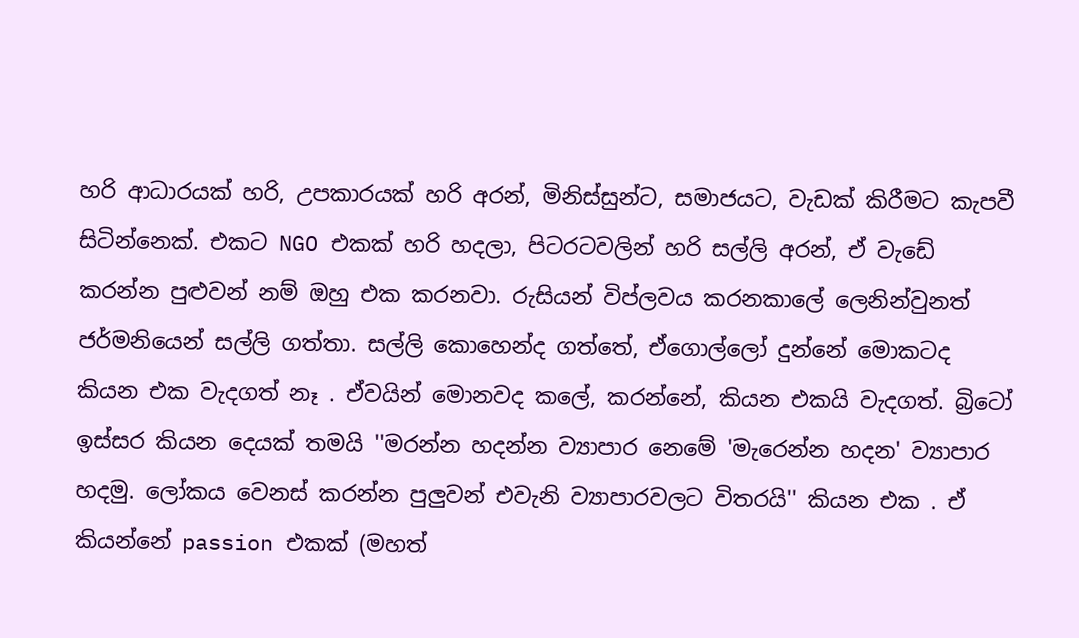හරි ආධාරයක් හරි, උපකාරයක් හරි අරන්, මිනිස්සුන්ට, සමාජයට, වැඩක් කිරීමට කැපවී සිටින්නෙක්. එකට NGO එකක් හරි හදලා, පිටරටවලින් හරි සල්ලි අරන්, ඒ වැඩේ කරන්න පුළුවන් නම් ඔහු එක කරනවා. රුසියන් විප්ලවය කරනකාලේ ලෙනින්වුනත් ජර්මනියෙන් සල්ලි ගත්තා. සල්ලි කොහෙන්ද ගත්තේ, ඒගොල්ලෝ දුන්නේ මොකටද කියන එක වැදගත් නෑ . ඒවයින් මොනවද කලේ, කරන්නේ, කියන එකයි වැදගත්. බ්‍රිටෝ ඉස්සර කියන දෙයක් තමයි ''මරන්න හදන්න ව්‍යාපාර නෙමේ 'මැරෙන්න හදන' ව්‍යාපාර හදමු. ලෝකය වෙනස් කරන්න පුලුවන් එවැනි ව්‍යාපාරවලට විතරයි'' කියන එක . ඒ කියන්නේ passion එකක් (මහත්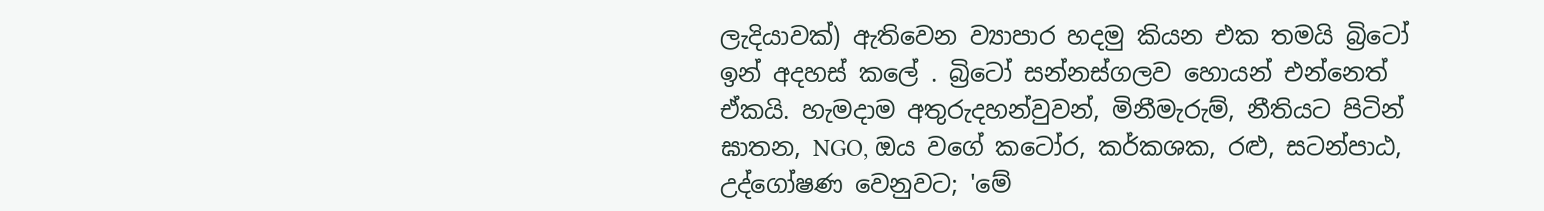ලැදියාවක්) ඇතිවෙන ව්‍යාපාර හදමු කියන එක තමයි බ්‍රිටෝ ඉන් අදහස් කලේ . බ්‍රිටෝ සන්නස්ගලව හොයන් එන්නෙත් ඒකයි. හැමදාම අතුරුදහන්වුවන්, මිනීමැරුම්, නීතියට පිටින් ඝාතන, NGO, ඔය වගේ කටෝර, කර්කශක, රළු, සටන්පාඨ, උද්ගෝෂණ වෙනුවට; 'මේ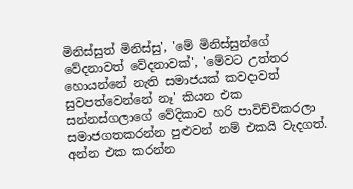මිනිස්සුත් මිනිස්සු', 'මේ මිනිස්සුන්ගේ වේදනාවත් වේදනාවක්', 'මේවට උත්තර හොයන්නේ නැති සමාජයක් කවදාවත් සුවපත්වෙන්නේ නෑ' කියන එක සන්නස්ගලාගේ වේදිකාව හරි පාවිච්චිකරලා සමාජගතකරන්න පුළුවන් නම් එකයි වැදගත්. අන්න එක කරන්න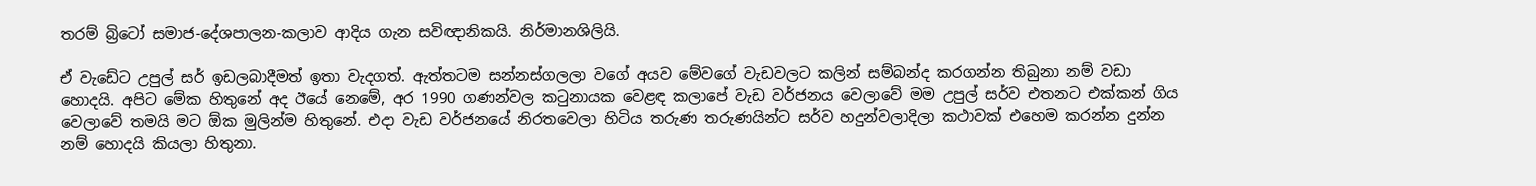තරම් බ්‍රිටෝ සමාජ-දේශපාලන-කලාව ආදිය ගැන සවිඥානිකයි. නිර්මානශිලියි.

ඒ වැඩේට උපුල් සර් ඉඩලබාදීමත් ඉතා වැදගත්. ඇත්තටම සන්නස්ගලලා වගේ අයව මේවගේ වැඩවලට කලින් සම්බන්ද කරගන්න තිබුනා නම් වඩා හොදයි. අපිට මේක හිතුනේ අද ඊයේ නෙමේ, අර 1990 ගණන්වල කටුනායක වෙළඳ කලාපේ වැඩ වර්ජනය වෙලාවේ මම උපුල් සර්ව එතනට එක්කන් ගිය වෙලාවේ තමයි මට ඕක මුලින්ම හිතුනේ. එදා වැඩ වර්ජනයේ නිරතවෙලා හිටිය තරුණ තරුණයින්ට සර්ව හදුන්වලාදිලා කථාවක් එහෙම කරන්න දුන්න නම් හොදයි කියලා හිතුනා.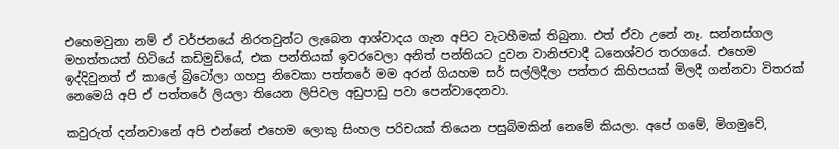එහෙමවුනා නම් ඒ වර්ජනයේ නිරතවුන්ට ලැබෙන ආශ්වාදය ගැන අපිට වැටහීමක් තිබුනා. එත් ඒවා උනේ නෑ. සන්නස්ගල මහත්තයත් හිටියේ කඩිමුඩියේ, එක පන්තියක් ඉවරවෙලා අනිත් පන්තියට දුවන වානිජවාදී ධනෙශ්වර තරගයේ. එහෙම ඉද්දිවුනත් ඒ කාලේ බ්‍රිටෝලා ගහපු නිවෙකා පත්තරේ මම අරන් ගියහම සර් සල්ලිදීලා පත්තර කිහිපයක් මිලදී ගන්නවා විතරක් නෙමෙයි අපි ඒ පත්තරේ ලියලා තියෙන ලිපිවල අඩුපාඩු පවා පෙන්වාදෙනවා.

කවුරුත් දන්නවානේ අපි එන්නේ එහෙම ලොකු සිංහල පරිචයක් තියෙන පසුබිමකින් නෙමේ කියලා. අපේ ගමේ, මිගමුවේ,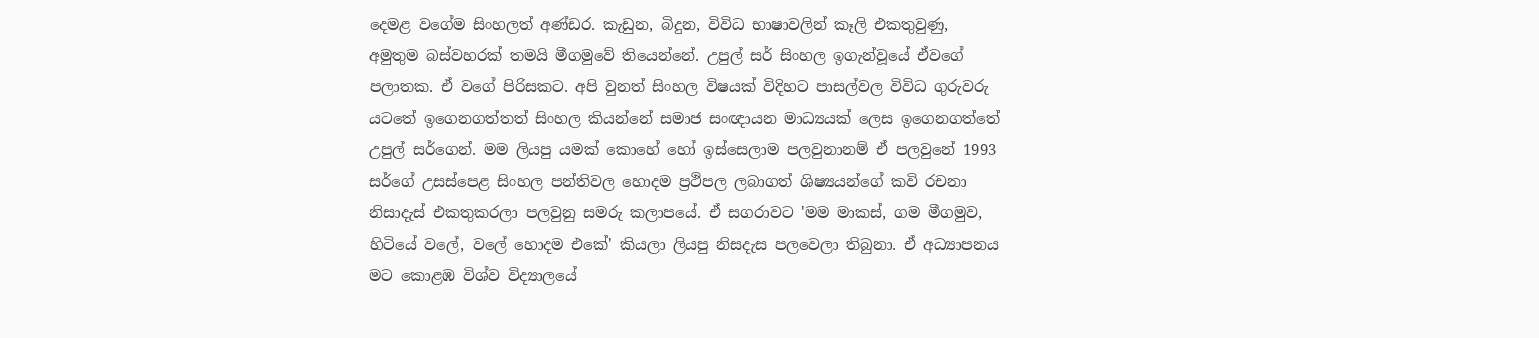දෙමළ වගේම සිංහලත් අණ්ඩර. කැඩුන, බිදුන, විවිධ භාෂාවලින් කෑලි එකතුවුණු, අමුතුම බස්වහරක් තමයි මීගමුවේ තියෙන්නේ. උපුල් සර් සිංහල ඉගැන්වූයේ ඒවගේ පලාතක. ඒ වගේ පිරිසකට. අපි වුනත් සිංහල විෂයක් විදිහට පාසල්වල විවිධ ගුරුවරු යටතේ ඉගෙනගත්තත් සිංහල කියන්නේ සමාජ සංඥායන මාධ්‍යයක් ලෙස ඉගෙනගත්තේ උපුල් සර්ගෙන්. මම ලියපු යමක් කොහේ හෝ ඉස්සෙලාම පලවුනානම් ඒ පලවුනේ 1993 සර්ගේ උසස්පෙළ සිංහල පන්තිවල හොදම ප්‍රථිපල ලබාගත් ශිෂ්‍යයන්ගේ කවි රචනා නිසාදැස් එකතුකරලා පලවුනු සමරු කලාපයේ. ඒ සගරාවට 'මම මාකස්, ගම මීගමුව, හිටියේ වලේ, වලේ හොදම එකේ' කියලා ලියපු නිසදැස පලවෙලා තිබුනා. ඒ අධ්‍යාපනය මට කොළඹ විශ්ව විද්‍යාලයේ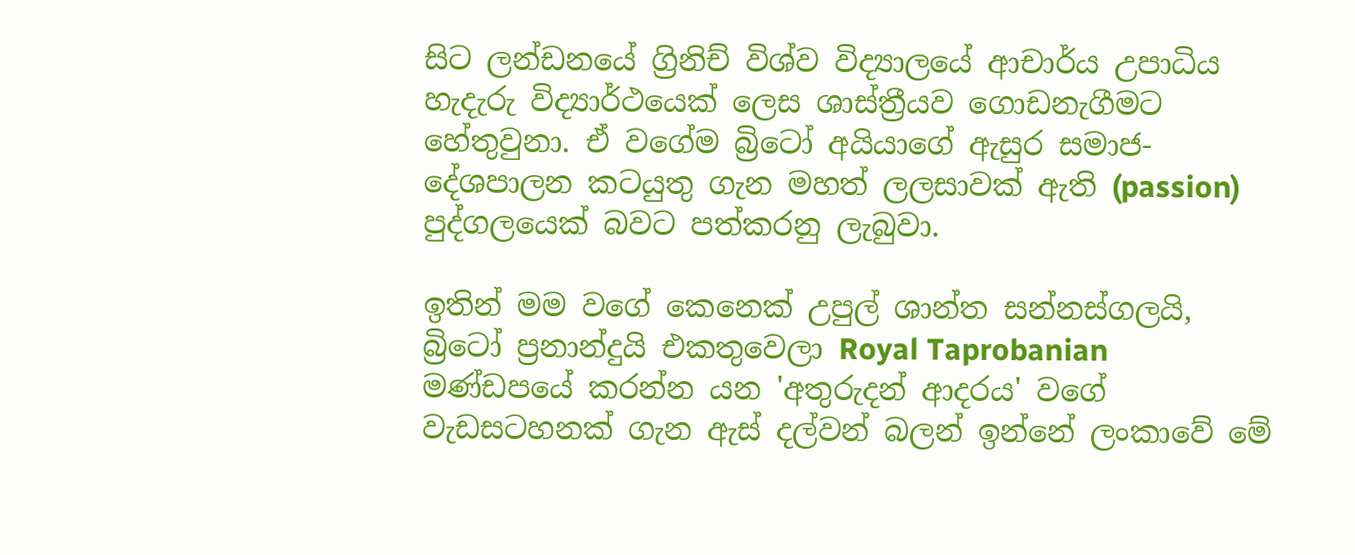සිට ලන්ඩනයේ ග්‍රිනිච් විශ්ව විද්‍යාලයේ ආචාර්ය උපාධිය හැදැරු විද්‍යාර්ථයෙක් ලෙස ශාස්ත්‍රීයව ගොඩනැගීමට හේතුවුනා. ඒ වගේම බ්‍රිටෝ අයියාගේ ඇසුර සමාජ-දේශපාලන කටයුතු ගැන මහත් ලලසාවක් ඇති (passion) පුද්ගලයෙක් බවට පත්කරනු ලැබුවා.

ඉතින් මම වගේ කෙනෙක් උපුල් ශාන්ත සන්නස්ගලයි, බ්‍රිටෝ ප්‍රනාන්දුයි එකතුවෙලා Royal Taprobanian මණ්ඩපයේ කරන්න යන 'අතුරුදන් ආදරය' වගේ වැඩසටහනක් ගැන ඇස් දල්වන් බලන් ඉන්නේ ලංකාවේ මේ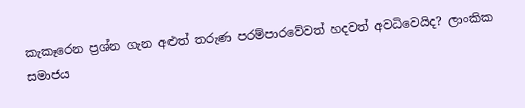කැකෑරෙන ප්‍රශ්න ගැන අළුත් තරුණ පරම්පාරවේවත් හදවත් අවධිවෙයිද? ලාංකික සමාජය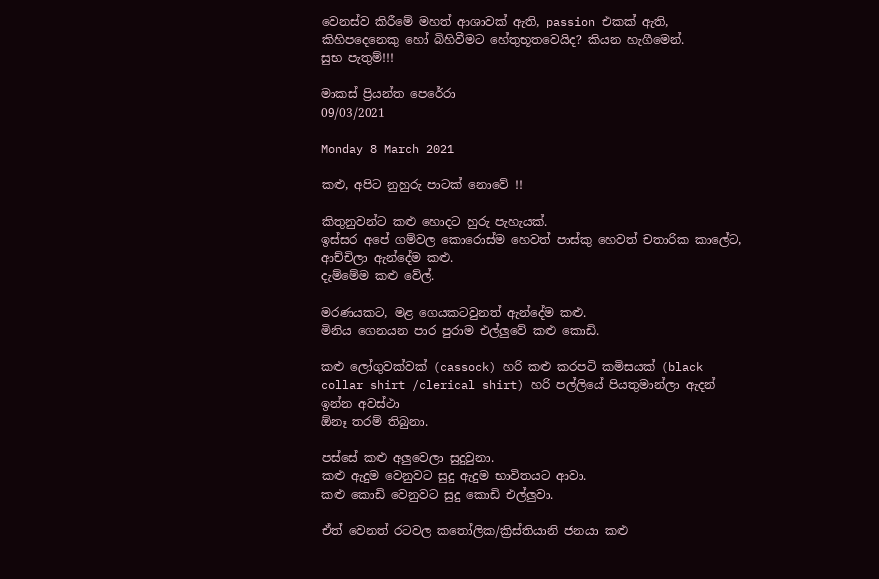වෙනස්ව කිරීමේ මහත් ආශාවක් ඇති, passion එකක් ඇති, කිහිපදෙනෙකු හෝ බිහිවීමට හේතුභූතවෙයිද? කියන හැගීමෙන්.
සුභ පැතුම්!!!

මාකස් ප්‍රියන්ත පෙරේරා
09/03/2021

Monday 8 March 2021

කළු, අපිට නුහුරු පාටක් නොවේ !!

කිතුනුවන්ට කළු හොදට හුරු පැහැයක්.
ඉස්සර අපේ ගම්වල කොරොස්ම හෙවත් පාස්කු හෙවත් චතාරික කාලේට, ආච්චිලා ඇන්දේම කළු.
දැම්මේම කළු වේල්.

මරණයකට, මළ ගෙයකටවුනත් ඇන්දේම කළු.
මිනිය ගෙනයන පාර පුරාම එල්ලුවේ කළු කොඩි.

කළු ලෝගුවක්වක් (cassock) හරි කළු කරපටි කමිසයක් (black collar shirt /clerical shirt) හරි පල්ලියේ පියතුමාන්ලා ඇදන් ඉන්න අවස්ථා
ඕනෑ තරම් තිබුනා.

පස්සේ කළු අලුවෙලා සුදුවුනා.
කළු ඇදුම වෙනුවට සුදු ඇදුම භාවිතයට ආවා.
කළු කොඩි වෙනුවට සුදු කොඩි එල්ලුවා.

ඒත් වෙනත් රටවල කතෝලික/ක්‍රිස්තියානි ජනයා කළු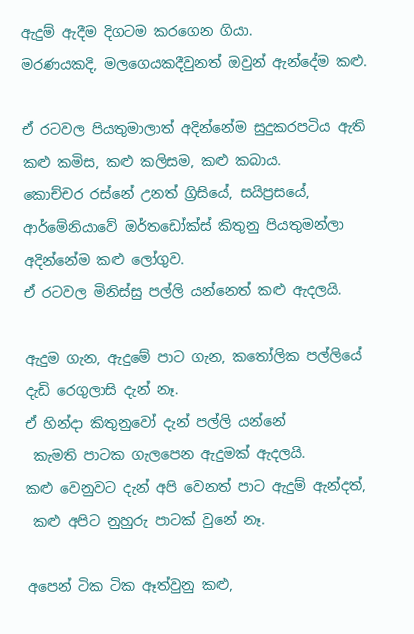ඇදුම් ඇදීම දිගටම කරගෙන ගියා.
මරණයකදි, මලගෙයකදීවුනත් ඔවුන් ඇන්දේම කළු.

ඒ රටවල පියතුමාලාත් අදින්නේම සුදුකරපටිය ඇති කළු කමිස, කළු කලිසම, කළු කබාය.
කොච්චර රස්නේ උනත් ග්‍රිසියේ, සයිප්‍රසයේ, ආර්මේනියාවේ ඔර්තඩෝක්ස් කිතුනු පියතුමන්ලා අදින්නේම කළු ලෝගුව.
ඒ රටවල මිනිස්සු පල්ලි යන්නෙත් කළු ඇදලයි.

ඇදුම ගැන, ඇදුමේ පාට ගැන, කතෝලික පල්ලියේ දැඩි රෙගුලාසි දැන් නෑ.
ඒ හින්දා කිතුනුවෝ දැන් පල්ලි යන්නේ
 කැමති පාටක ගැලපෙන ඇදුමක් ඇදලයි.
කළු වෙනුවට දැන් අපි වෙනත් පාට ඇදුම් ඇන්දත්,
 කළු අපිට නුහුරු පාටක් වුනේ නෑ.

අපෙන් ටික ටික ඈත්වුනු කළු,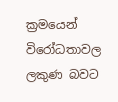ක්‍රමයෙන් විරෝධතාවල ලකුණ බවට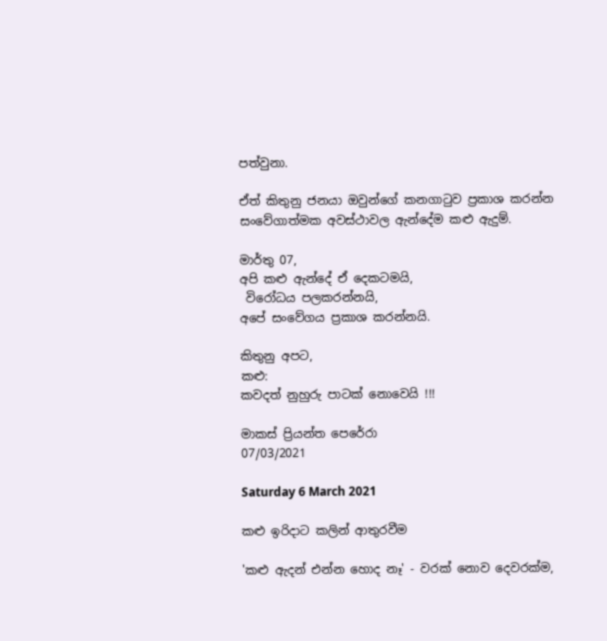පත්වුනා.

ඒත් කිතුනු ජනයා ඔවුන්ගේ කනගාටුව ප්‍රකාශ කරන්න සංවේගාත්මක අවස්ථාවල ඇන්දේම කළු ඇදුම්.

මාර්තු 07,
අපි කළු ඇන්දේ ඒ දෙකටමයි,
 විරෝධය පලකරන්නයි,
අපේ සංවේගය ප්‍රකාශ කරන්නයි.

කිතුනු අපට,
කළු:
කවදත් නුහුරු පාටක් නොවෙයි !!!

මාකස් ප්‍රියන්ත පෙරේරා
07/03/2021

Saturday 6 March 2021

කළු ඉරිදාට කලින් ආතුරවීම

'කළු ඇදන් එන්න හොද නෑ' - වරක් නොව දෙවරක්ම,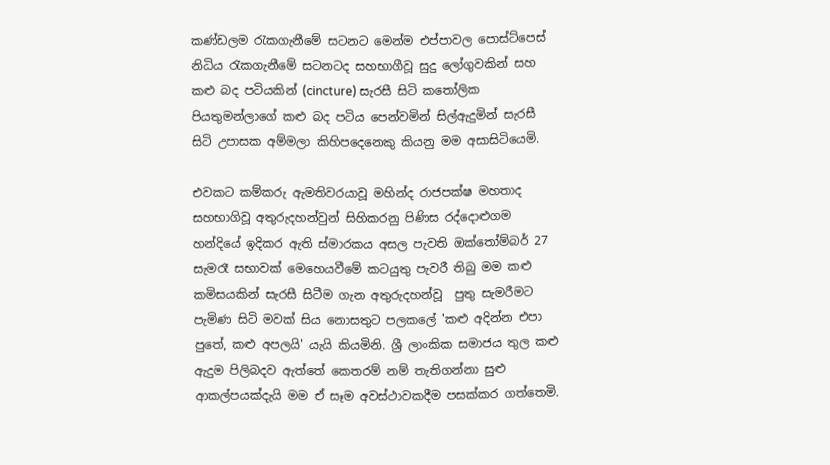කණ්ඩලම රැකගැනීමේ සටනට මෙන්ම එප්පාවල පොස්ට්පෙස් නිධිය රැකගැනීමේ සටනටද සහභාගීවූ සුදු ලෝගුවකින් සහ කළු බද පටියකින් (cincture) සැරසී සිටි කතෝලික පියතුමන්ලාගේ කළු බද පටිය පෙන්වමින් සිල්ඇදුමින් සැරසී සිටි උපාසක අම්මලා කිහිපදෙනෙකු කියනු මම අසාසිටියෙමි.

එවකට කම්කරු ඇමතිවරයාවූ මහින්ද රාජපක්ෂ මහතාද සහභාගිවූ අතුරුදහන්වුන් සිහිකරනු පිණිස රද්දොළුගම හන්දියේ ඉදිකර ඇති ස්මාරකය අසල පැවති ඔක්තෝම්බර් 27 සැමරෑ සභාවක් මෙහෙයවීමේ කටයුතු පැවරී තිබු මම කළු කමිසයකින් සැරසී සිටීම ගැන අතුරුදහන්වූ  පුතු සැමරීමට පැමිණ සිටි මවක් සිය නොසතුට පලකලේ 'කළු අදින්න එපා පුතේ, කළු අපලයි' යැයි කියමිනි. ශ්‍රී ලාංකික සමාජය තුල කළු ඇදුම පිලිබදව ඇත්තේ කෙතරම් නම් තැතිගන්නා සුළු ආකල්පයක්දැයි මම ඒ සෑම අවස්ථාවකදීම පසක්කර ගත්තෙමි.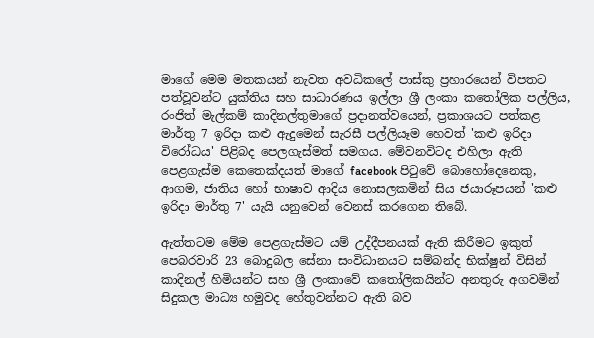මාගේ මෙම මතකයන් නැවත අවධිකලේ පාස්කු ප්‍රහාරයෙන් විපතට පත්වූවන්ට යුක්තිය සහ සාධාරණය ඉල්ලා ශ්‍රී ලංකා කතෝලික පල්ලිය, රංජිත් මැල්කම් කාදිනල්තුමාගේ ප්‍රදානත්වයෙන්, ප්‍රකාශයට පත්කළ මාර්තු 7 ඉරිදා කළු ඇදුමෙන් සැරසී පල්ලියෑම හෙවත් 'කළු ඉරිදා විරෝධය' පිළිබද පෙලගැස්මත් සමගය. මේවනවිටද එහිලා ඇති පෙළගැස්ම කෙතෙක්දයත් මාගේ facebook පිටුවේ බොහෝදෙනෙකු, ආගම, ජාතිය හෝ භාෂාව ආදිය නොසලකමින් සිය ජයාරූපයන් 'කළු ඉරිදා මාර්තු 7' යැයි යනුවෙන් වෙනස් කරගෙන තිබේ.

ඇත්තටම මේම පෙළගැස්මට යම් උද්දීපනයක් ඇති කිරීමට ඉකුත් පෙබරවාරි 23 බොදුබල සේනා සංවිධානයට සම්බන්ද භික්ෂුන් විසින් කාදිනල් හිමියන්ට සහ ශ්‍රී ලංකාවේ කතෝලිකයින්ට අනතුරු අගවමින් සිදුකල මාධ්‍ය හමුවද හේතුවන්නට ඇති බව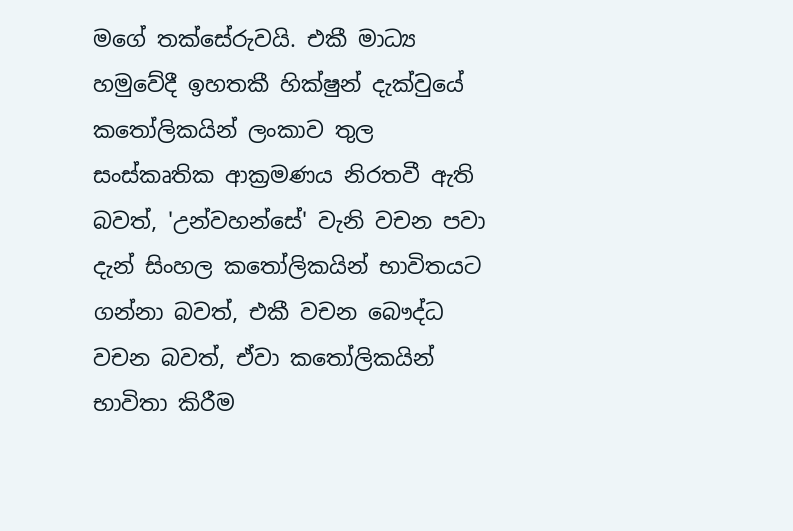මගේ තක්සේරුවයි. එකී මාධ්‍ය හමුවේදී ඉහතකී හික්ෂුන් දැක්වුයේ කතෝලිකයින් ලංකාව තුල සංස්කෘතික ආක්‍රමණය නිරතවී ඇති බවත්, 'උන්වහන්සේ' වැනි වචන පවා දැන් සිංහල කතෝලිකයින් භාවිතයට ගන්නා බවත්, එකී වචන බෞද්ධ වචන බවත්, ඒවා කතෝලිකයින් භාවිතා කිරීම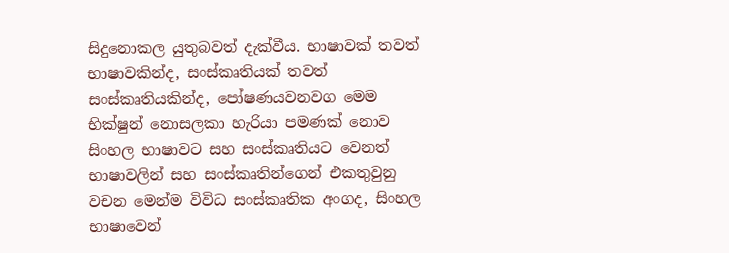සිදුනොකල යුතුබවත් දැක්වීය. භාෂාවක් තවත් භාෂාවකින්ද, සංස්කෘතියක් තවත් සංස්කෘතියකින්ද, පෝෂණයවනවග මෙම භික්ෂුන් නොසලකා හැරියා පමණක් නොව සිංහල භාෂාවට සහ සංස්කෘතියට වෙනත් භාෂාවලින් සහ සංස්කෘතින්ගෙන් එකතුවුනු වචන මෙන්ම විවිධ සංස්කෘතික අංගද, සිංහල භාෂාවෙන්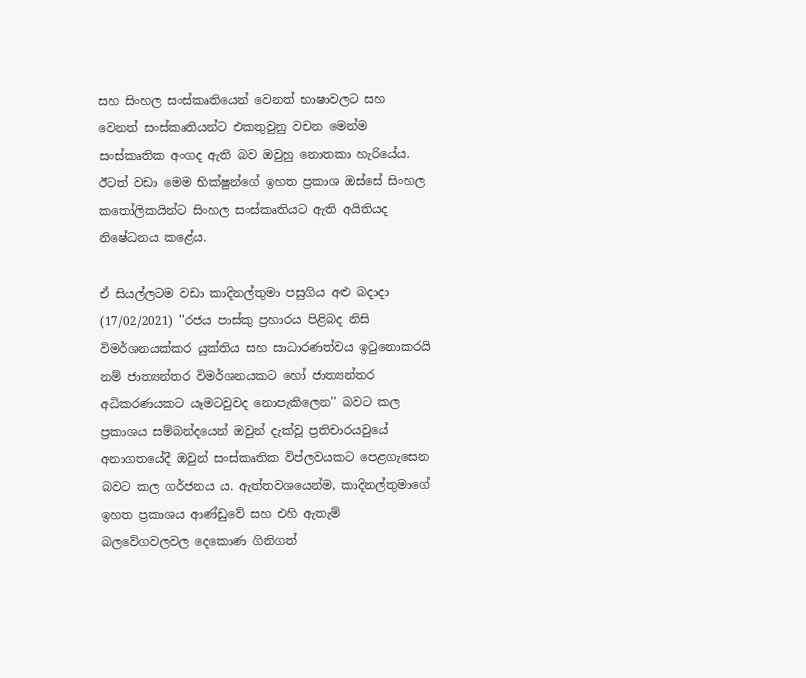සහ සිංහල සංස්කෘතියෙන් වෙනත් භාෂාවලට සහ වෙනත් සංස්කෘතියන්ට එකතුවුනු වචන මෙන්ම සංස්කෘතික අංගද ඇති බව ඔවුහු නොතකා හැරියේය. ඊටත් වඩා මෙම භික්ෂුන්ගේ ඉහත ප්‍රකාශ ඔස්සේ සිංහල කතෝලිකයින්ට සිංහල සංස්කෘතියට ඇති අයිතියද නිෂේධනය කළේය.

ඒ සියල්ලටම වඩා කාදිනල්තුමා පසුගිය අළු බදාදා (17/02/2021) ''රජය පාස්කු ප්‍රහාරය පිළිබද නිසි විමර්ශනයක්කර යුක්තිය සහ සාධාරණත්වය ඉටුනොකරයි නම් ජාත්‍යන්තර විමර්ශනයකට හෝ ජාත්‍යන්තර අධිකරණයකට යෑමටවුවද නොපැකිලෙන'' බවට කල ප්‍රකාශය සම්බන්දයෙන් ඔවුන් දැක්වූ ප්‍රතිචාරයවුයේ අනාගතයේදී ඔවුන් සංස්කෘතික විප්ලවයකට පෙළගැසෙන බවට කල ගර්ජනය ය. ඇත්තවශයෙන්ම, කාදිනල්තුමාගේ ඉහත ප්‍රකාශය ආණ්ඩුවේ සහ එහි ඇතැම් බලවේගවලවල දෙකොණ ගිනිගත්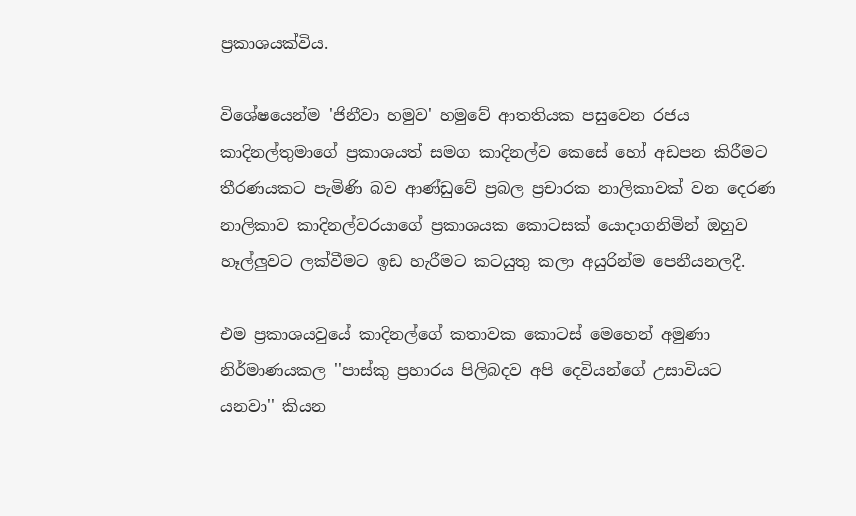ප්‍රකාශයක්විය.

විශේෂයෙන්ම 'ජිනීවා හමුව' හමුවේ ආතතියක පසුවෙන රජය කාදිනල්තුමාගේ ප්‍රකාශයත් සමග කාදිනල්ව කෙසේ හෝ අඩපන කිරීමට තීරණයකට පැමිණි බව ආණ්ඩුවේ ප්‍රබල ප්‍රචාරක නාලිකාවක් වන දෙරණ නාලිකාව කාදිනල්වරයාගේ ප්‍රකාශයක කොටසක් යොදාගනිමින් ඔහුව හෑල්ලුවට ලක්වීමට ඉඩ හැරීමට කටයුතු කලා අයුරින්ම පෙනීයනලදී.

එම ප්‍රකාශයවුයේ කාදිනල්ගේ කතාවක කොටස් මෙහෙන් අමුණා නිර්මාණයකල ''පාස්කු ප්‍රහාරය පිලිබදව අපි දෙවියන්ගේ උසාවියට යනවා'' කියන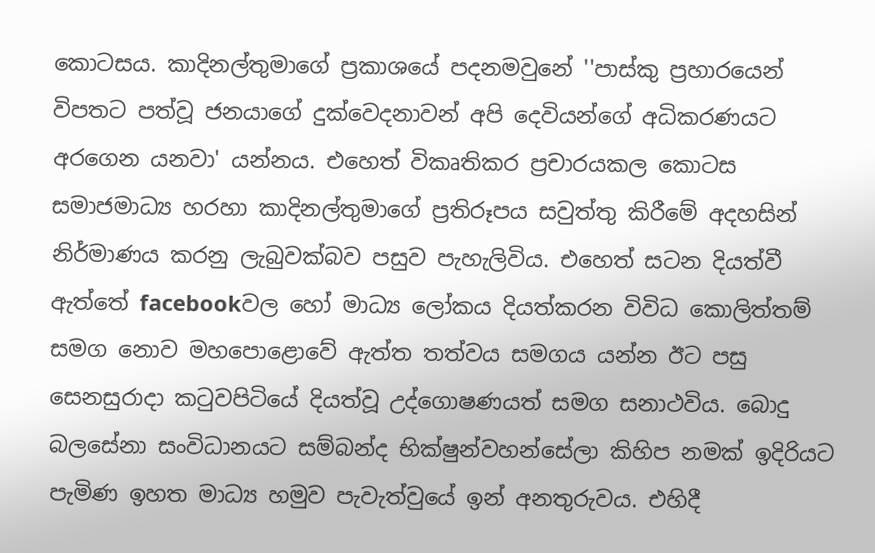කොටසය. කාදිනල්තුමාගේ ප්‍රකාශයේ පදනමවුනේ ''පාස්කු ප්‍රහාරයෙන් විපතට පත්වූ ජනයාගේ දුක්වෙදනාවන් අපි දෙවියන්ගේ අධිකරණයට අරගෙන යනවා' යන්නය. එහෙත් විකෘතිකර ප්‍රචාරයකල කොටස සමාජමාධ්‍ය හරහා කාදිනල්තුමාගේ ප්‍රතිරූපය සවුත්තු කිරීමේ අදහසින් නිර්මාණය කරනු ලැබුවක්බව පසුව පැහැලිවිය. එහෙත් සටන දියත්වී ඇත්තේ facebookවල හෝ මාධ්‍ය ලෝකය දියත්කරන විවිධ කොලිත්තම් සමග නොව මහපොළොවේ ඇත්ත තත්වය සමගය යන්න ඊට පසු සෙනසුරාදා කටුවපිටියේ දියත්වූ උද්ගොෂණයත් සමග සනාථවිය. බොදු බලසේනා සංවිධානයට සම්බන්ද භික්ෂුන්වහන්සේලා කිහිප නමක් ඉදිරියට පැමිණ ඉහත මාධ්‍ය හමුව පැවැත්වුයේ ඉන් අනතුරුවය. එහිදී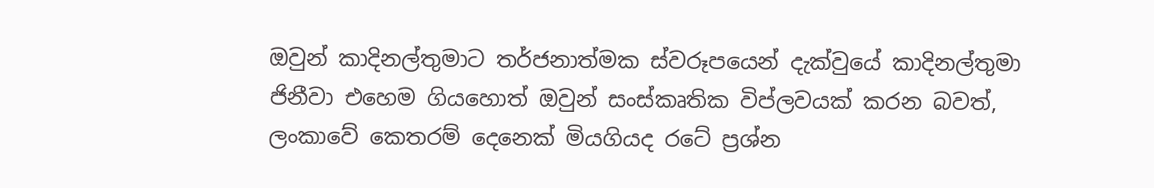ඔවුන් කාදිනල්තුමාට තර්ජනාත්මක ස්වරූපයෙන් දැක්වුයේ කාදිනල්තුමා ජිනීවා එහෙම ගියහොත් ඔවුන් සංස්කෘතික විප්ලවයක් කරන බවත්, ලංකාවේ කෙතරම් දෙනෙක් මියගියද රටේ ප්‍රශ්න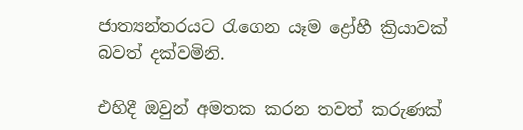ජාත්‍යන්තරයට රැගෙන යෑම ද්‍රෝහී ක්‍රියාවක් බවත් දක්වමිනි.

එහිදී ඔවුන් අමතක කරන තවත් කරුණක්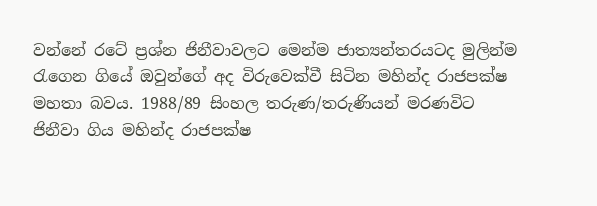වන්නේ රටේ ප්‍රශ්න ජිනීවාවලට මෙන්ම ජාත්‍යන්තරයටද මුලින්ම රැගෙන ගියේ ඔවුන්ගේ අද විරුවෙක්වී සිටින මහින්ද රාජපක්ෂ මහතා බවය. 1988/89 සිංහල තරුණ/තරුණියන් මරණවිට ජිනීවා ගිය මහින්ද රාජපක්ෂ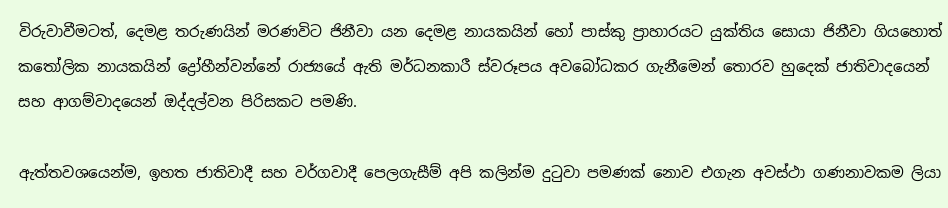විරුවාවීමටත්, දෙමළ තරුණයින් මරණවිට ජිනීවා යන දෙමළ නායකයින් හෝ පාස්කු ප්‍රාහාරයට යුක්තිය සොයා ජිනීවා ගියහොත් කතෝලික නායකයින් ද්‍රෝහීන්වන්නේ රාජ්‍යයේ ඇති මර්ධනකාරී ස්වරූපය අවබෝධකර ගැනීමෙන් තොරව හුදෙක් ජාතිවාදයෙන් සහ ආගම්වාදයෙන් ඔද්දල්වන පිරිසකට පමණි.

ඇත්තවශයෙන්ම, ඉහත ජාතිවාදී සහ වර්ගවාදී පෙලගැසීම් අපි කලින්ම දුටුවා පමණක් නොව එගැන අවස්ථා ගණනාවකම ලියා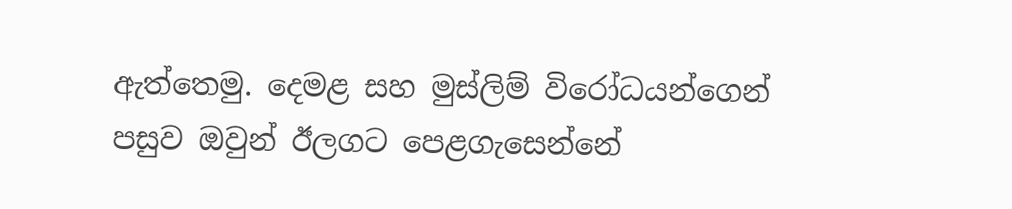ඇත්තෙමු. දෙමළ සහ මුස්ලිම් විරෝධයන්ගෙන් පසුව ඔවුන් ඊලගට පෙළගැසෙන්නේ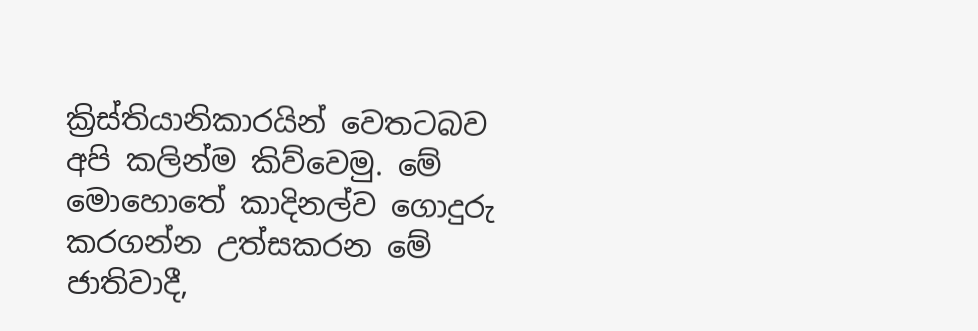ක්‍රිස්තියානිකාරයින් වෙතටබව අපි කලින්ම කිව්වෙමු. මේ මොහොතේ කාදිනල්ව ගොදුරු කරගන්න උත්සකරන මේ ජාතිවාදී,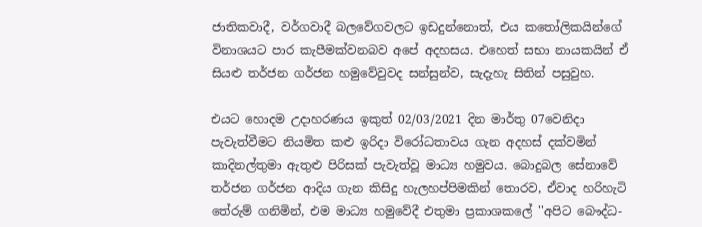ජාතිකවාදී, වර්ගවාදී බලවේගවලට ඉඩදුන්නොත්, එය කතෝලිකයින්ගේ විනාශයට පාර කැපීමක්වනබව අපේ අදහසය. එහෙත් සභා නායකයින් ඒ සියළු තර්ජන ගර්ජන හමුවේවුවද සන්සුන්ව, සැදැහැ සිතින් පසුවුහ.

එයට හොදම උදාහරණය ඉකුත් 02/03/2021 දින මාර්තු 07වෙනිදා පැවැත්වීමට නියමිත කළු ඉරිදා විරෝධතාවය ගැන අදහස් දක්වමින් කාදිනල්තුමා ඇතුළු පිරිසක් පැවැත්වූ මාධ්‍ය හමුවය. බොදුබල සේනාවේ තර්ජන ගර්ජන ආදිය ගැන කිසිදු හැලහප්පිමකින් තොරව, ඒවාද හරිහැටි තේරුම් ගනිමින්, එම මාධ්‍ය හමුවේදී එතුමා ප්‍රකාශකලේ ''අපිට බෞද්ධ-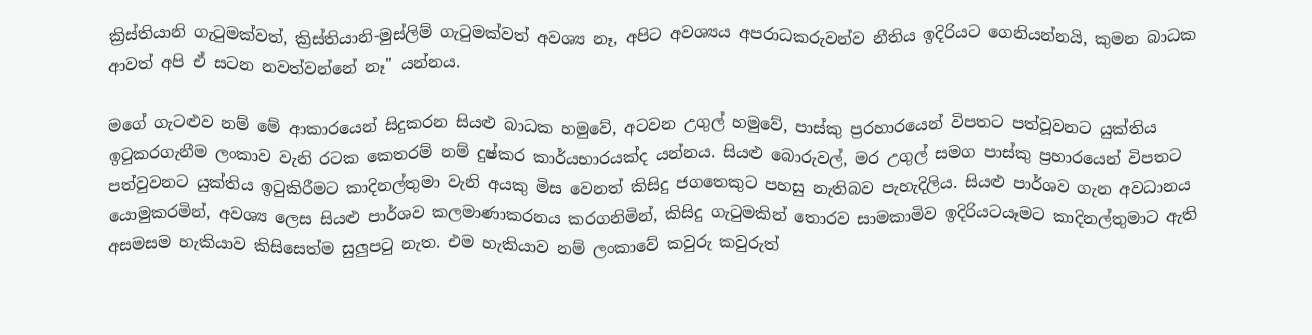ක්‍රිස්තියානි ගැටුමක්වත්, ක්‍රිස්තියානි-මුස්ලිම් ගැටුමක්වත් අවශ්‍ය නෑ, අපිට අවශ්‍යය අපරාධකරුවන්ව නීතිය ඉදිරියට ගෙනියන්නයි, කුමන බාධක ආවත් අපි ඒ සටන නවත්වන්නේ නෑ'' යන්නය.

මගේ ගැටළුව නම් මේ ආකාරයෙන් සිදුකරන සියළු බාධක හමුවේ, අටවන උගුල් හමුවේ, පාස්කු ප්‍රරහාරයෙන් විපතට පත්වූවනට යුක්තිය ඉටුකරගැනීම ලංකාව වැනි රටක කෙතරම් නම් දුෂ්කර කාර්යභාරයක්ද යන්නය. සියළු බොරුවල්, මර උගුල් සමග පාස්කු ප්‍රහාරයෙන් විපතට පත්වුවනට යුක්තිය ඉටුකිරීමට කාදිනල්තුමා වැනි අයකු මිස වෙනත් කිසිදු ජගතෙකුට පහසු නැතිබව පැහැදිලිය. සියළු පාර්ශව ගැන අවධානය යොමුකරමින්, අවශ්‍ය ලෙස සියළු පාර්ශව කලමාණාකරනය කරගනිමින්, කිසිදු ගැටුමකින් තොරව සාමකාමිව ඉදිරියටයෑමට කාදිනල්තුමාට ඇති අසමසම හැකියාව කිසිසෙත්ම සුලුපටු නැත. එම හැකියාව නම් ලංකාවේ කවුරු කවුරුත්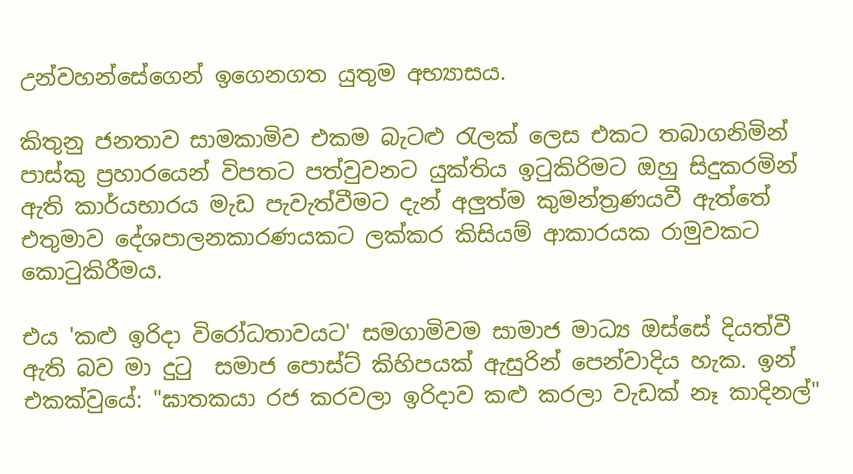උන්වහන්සේගෙන් ඉගෙනගත යුතුම අභ්‍යාසය.

කිතුනු ජනතාව සාමකාමිව එකම බැටළු රැලක් ලෙස එකට තබාගනිමින් පාස්කු ප්‍රහාරයෙන් විපතට පත්වුවනට යුක්තිය ඉටුකිරිමට ඔහු සිදුකරමින් ඇති කාර්යභාරය මැඩ පැවැත්වීමට දැන් අලුත්ම කුමන්ත්‍රණයවී ඇත්තේ එතුමාව දේශපාලනකාරණයකට ලක්කර කිසියම් ආකාරයක රාමුවකට කොටුකිරීමය.

එය 'කළු ඉරිදා විරෝධතාවයට' සමගාමිවම සාමාජ මාධ්‍ය ඔස්සේ දියත්වී ඇති බව මා දුටු  සමාජ පොස්ට් කිහිපයක් ඇසුරින් පෙන්වාදිය හැක. ඉන් එකක්වුයේ: "ඝාතකයා රජ කරවලා ඉරිදාව කළු කරලා වැඩක් නෑ කාදිනල්"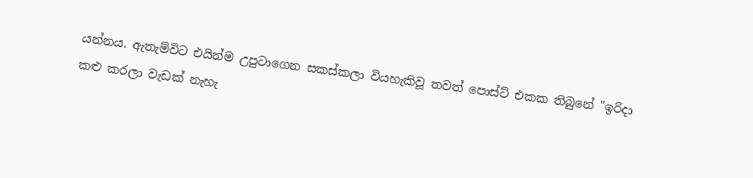යන්නය. ඇතැම්විට එයින්ම උපුටාගෙන සකස්කලා වියහැකිවූ තවත් පොස්ට් එකක තිබුනේ "ඉරිදා කළු කරලා වැඩක් නැහැ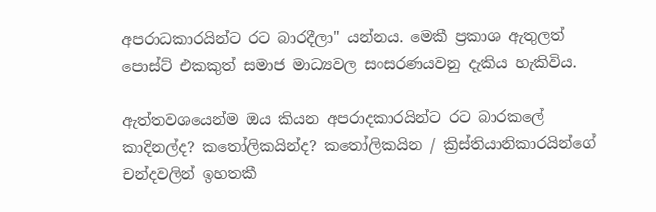අපරාධකාරයින්ට රට බාරදීලා" යන්නය. මෙකී ප්‍රකාශ ඇතුලත් පොස්ට් එකකුත් සමාජ මාධ්‍යවල සංසරණයවනු දැකිය හැකිවිය.

ඇත්තවශයෙන්ම ඔය කියන අපරාදකාරයින්ට රට බාරකලේ කාදිනල්ද? කතෝලිකයින්ද? කතෝලිකයින / ක්‍රිස්තියානිකාරයින්ගේ  චන්දවලින් ඉහතකී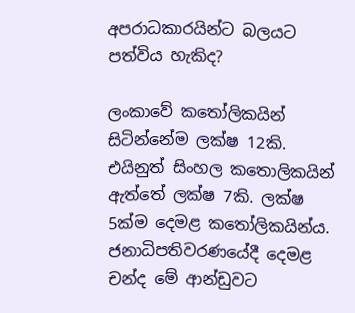අපරාධකාරයින්ට බලයට පත්විය හැකිද?

ලංකාවේ කතෝලිකයින් සිටින්නේම ලක්ෂ 12කි. එයිනුත් සිංහල කතොලිකයින් ඇත්තේ ලක්ෂ 7කි. ලක්ෂ 5ක්ම දෙමළ කතෝලිකයින්ය. ජනාධිපතිවරණයේදී දෙමළ චන්ද මේ ආන්ඩුවට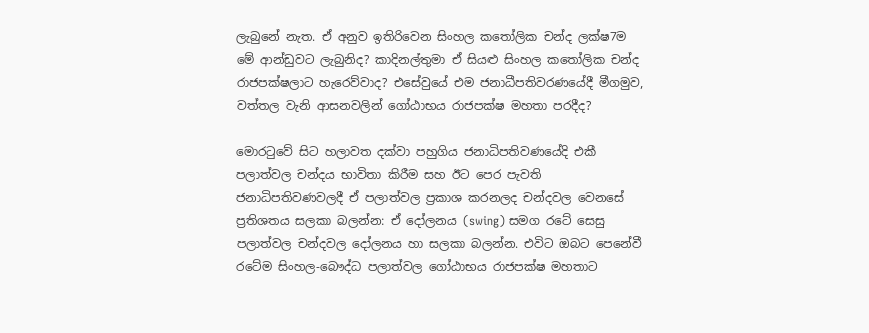ලැබුනේ නැත. ඒ අනුව ඉතිරිවෙන සිංහල කතෝලික චන්ද ලක්ෂ7ම මේ ආන්ඩුවට ලැබුනිද? කාදිනල්තුමා ඒ සියළු සිංහල කතෝලික චන්ද රාජපක්ෂලාට හැරෙව්වාද? එසේවුයේ එම ජනාධීපතිවරණයේදී මීගමුව, වත්තල වැනි ආසනවලින් ගෝඨාභය රාජපක්ෂ මහතා පරදීද?

මොරටුවේ සිට හලාවත දක්වා පහුගිය ජනාධිපතිවණයේදි එකී පලාත්වල චන්දය භාවිතා කිරීම සහ ඊට පෙර පැවති ජනාධිපතිවණවලදී ඒ පලාත්වල ප්‍රකාශ කරනලද චන්දවල වෙනසේ ප්‍රතිශතය සලකා බලන්න: ඒ දෝලනය (swing) සමග ‍රටේ සෙසු පලාත්වල චන්දවල දෝලනය හා සලකා බලන්න. එවිට ඔබට පෙනේවී රටේම සිංහල-බෞද්ධ පලාත්වල ගෝඨාභය රාජපක්ෂ මහතාට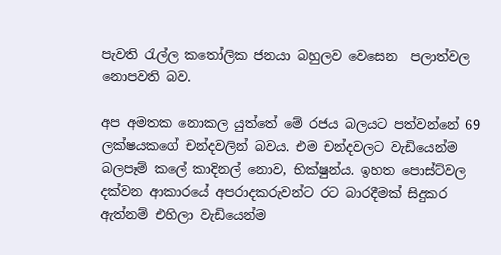පැවති රැල්ල කතෝලික ජනයා බහුලව වෙසෙන  පලාත්වල නොපවති බව.

අප අමතක නොකල යුත්තේ මේ රජය බලයට පත්වන්නේ 69 ලක්ෂයකගේ චන්දවලින් බවය. එම චන්දවලට වැඩියෙන්ම බලපෑම් කලේ කාදිනල් නොව, භික්ෂුන්ය. ඉහත පොස්ට්වල දක්වන ආකාරයේ අපරාදකරුවන්ට රට බාරදීමක් සිදුකර ඇත්නම් එහිලා වැඩියෙන්ම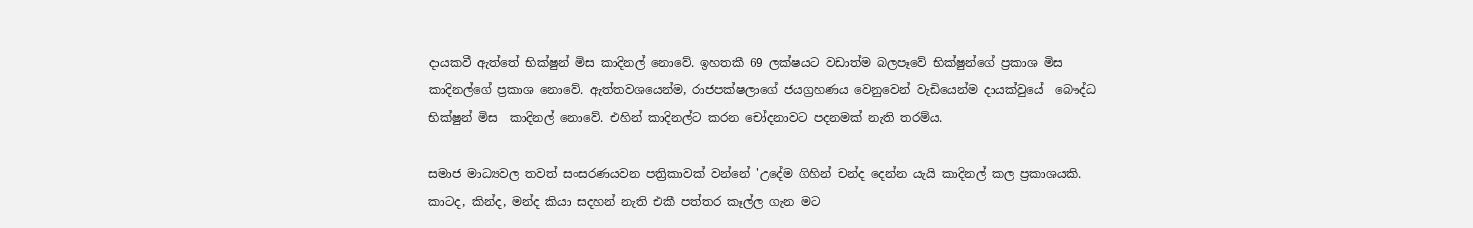දායකවී ඇත්තේ භික්ෂුන් මිස කාදිනල් නොවේ. ඉහතකී 69 ලක්ෂයට වඩාත්ම බලපෑවේ භික්ෂුන්ගේ ප්‍රකාශ මිස කාදිනල්ගේ ප්‍රකාශ නොවේ. ඇත්තවශයෙන්ම, රාජපක්ෂලාගේ ජයග්‍රහණය වෙනුවෙන් වැඩියෙන්ම දායක්වුයේ  බෞද්ධ භික්ෂුන් මිස  කාදිනල් නොවේ. එහින් කාදිනල්ට කරන චෝදනාවට පදනමක් නැති තරම්ය.

සමාජ මාධ්‍යවල තවත් සංසරණයවන පත්‍රිකාවක් වන්නේ 'උදේම ගිහින් චන්ද දෙන්න යැයි කාදිනල් කල ප්‍රකාශයකි. කාටද, කින්ද, මන්ද කියා සදහන් නැති එකී පත්තර කෑල්ල ගැන මට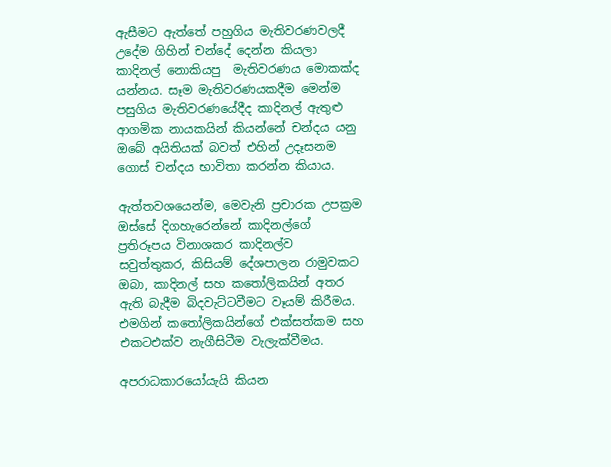ඇසීමට ඇත්තේ පහුගිය මැතිවරණවලදී උදේම ගිහින් චන්දේ දෙන්න කියලා කාදිනල් නොකියපු  මැතිවරණය මොකක්ද යන්නය. සෑම මැතිවරණයකදීම මෙන්ම පසුගිය මැතිවරණයේදීද කාදිනල් ඇතුළු ආගමික නායකයින් කියන්නේ චන්දය යනු ඔබේ අයිතියක් බවත් එහින් උදෑසනම ගොස් චන්දය භාවිතා කරන්න කියාය.

ඇත්තවශයෙන්ම, මෙවැනි ප්‍රචාරක උපක්‍රම ඔස්සේ දිගහැරෙන්නේ කාදිනල්ගේ ප්‍රතිරූපය විනාශකර කාදිනල්ව සවුත්තුකර, කිසියම් දේශපාලන රාමුවකට ඔබා, කාදිනල් සහ කතෝලිකයින් අතර ඇති බැදීම බිදවැට්ටවීමට වෑයම් කිරීමය. එමගින් කතෝලිකයින්ගේ එක්සත්කම සහ එකටඑක්ව නැගීසිටීම වැලැක්වීමය.

අපරාධකාරයෝයැයි කියන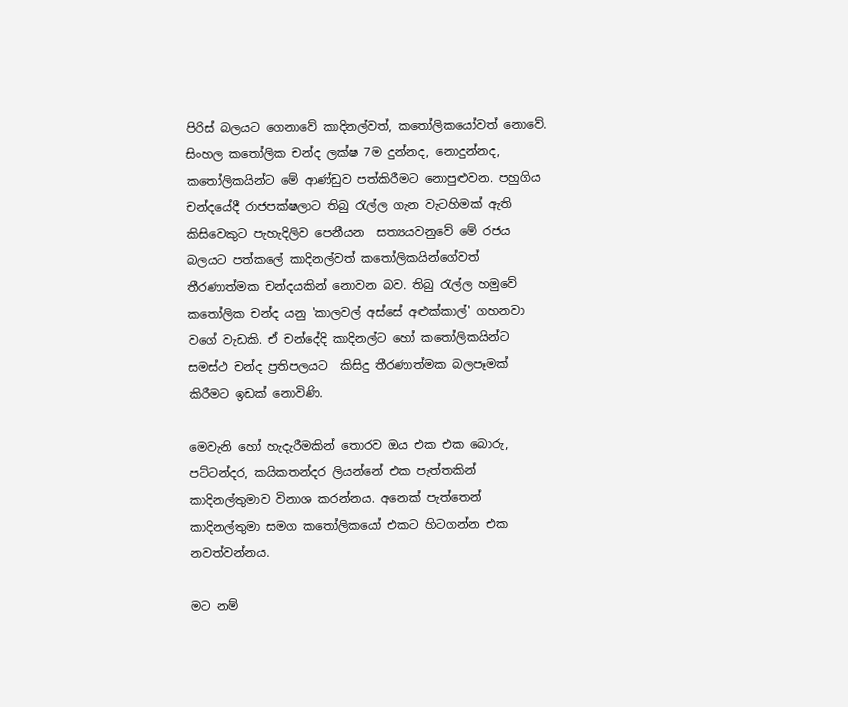පිරිස් බලයට ගෙනාවේ කාදිනල්වත්, කතෝලිකයෝවත් නොවේ. සිංහල කතෝලික චන්ද ලක්ෂ 7ම දුන්නද, නොදුන්නද, කතෝලිකයින්ට මේ ආණ්ඩුව පත්කිරීමට නොපුළුවන. පහුගිය චන්දයේදී රාජපක්ෂලාට තිබු රැල්ල ගැන වැටහිමක් ඇති කිසිවෙකුට පැහැදිලිව පෙනීයන  සත්‍යයවනුවේ මේ රජය බලයට පත්කලේ කාදිනල්වත් කතෝලිකයින්ගේවත් තීරණාත්මක චන්දයකින් නොවන බව. තිබු රැල්ල හමුවේ කතෝලික චන්ද යනු 'කාලවල් අස්සේ අළුක්කාල්' ගහනවා වගේ වැඩකි. ඒ චන්දේදි කාදිනල්ට හෝ කතෝලිකයින්ට සමස්ථ චන්ද ප්‍රතිපලයට  කිසිදු තීරණාත්මක බලපෑමක් කිරීමට ඉඩක් නොවිණි.

මෙවැනි හෝ හැදැරීමකින් තොරව ඔය එක එක බොරු, පට්ටන්දර, කයිකතන්දර ලියන්නේ එක පැත්තකින් කාදිනල්තුමාව විනාශ කරන්නය. අනෙක් පැත්තෙන් කාදිනල්තුමා සමග කතෝලිකයෝ එකට හිටගන්න එක නවත්වන්නය.

මට නම්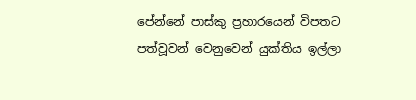පේන්නේ පාස්කු ප්‍රහාරයෙන් විපතට පත්වූවන් වෙනුවෙන් යුක්තිය ඉල්ලා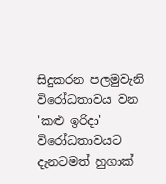සිදුකරන පලමුවැනි විරෝධතාවය වන 'කළු ඉරිදා' විරෝධතාවයට දැනටමත් හුගාක්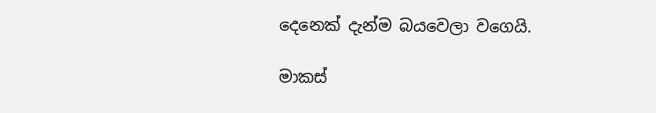දෙනෙක් දැන්ම බයවෙලා වගෙයි.

මාකස්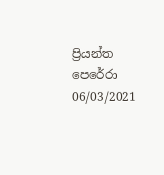ප්‍රියන්ත පෙරේරා
06/03/2021